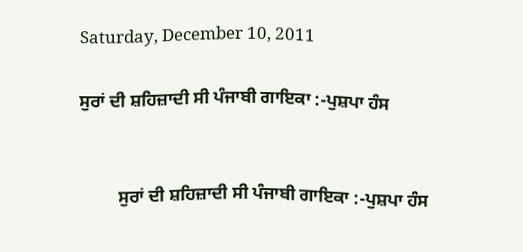Saturday, December 10, 2011

ਸੁਰਾਂ ਦੀ ਸ਼ਹਿਜ਼ਾਦੀ ਸੀ ਪੰਜਾਬੀ ਗਾਇਕਾ :-ਪੁਸ਼ਪਾ ਹੰਸ


         ਸੁਰਾਂ ਦੀ ਸ਼ਹਿਜ਼ਾਦੀ ਸੀ ਪੰਜਾਬੀ ਗਾਇਕਾ :-ਪੁਸ਼ਪਾ ਹੰਸ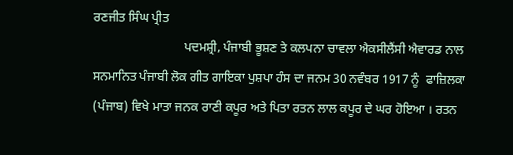ਰਣਜੀਤ ਸਿੰਘ ਪ੍ਰੀਤ
                             ਪਦਮਸ਼੍ਰੀ, ਪੰਜਾਬੀ ਭੂਸ਼ਣ ਤੇ ਕਲਪਨਾ ਚਾਵਲਾ ਐਕਸੀਲੈਂਸੀ ਐਵਾਰਡ ਨਾਲ ਸਨਮਾਨਿਤ ਪੰਜਾਬੀ ਲੋਕ ਗੀਤ ਗਾਇਕਾ ਪੁਸ਼ਪਾ ਹੰਸ ਦਾ ਜਨਮ 30 ਨਵੰਬਰ 1917 ਨੂੰ  ਫਾਜ਼ਿਲਕਾ (ਪੰਜਾਬ) ਵਿਖੇ ਮਾਤਾ ਜਨਕ ਰਾਣੀ ਕਪੂਰ ਅਤੇ ਪਿਤਾ ਰਤਨ ਲਾਲ ਕਪੂਰ ਦੇ ਘਰ ਹੋਇਆ । ਰਤਨ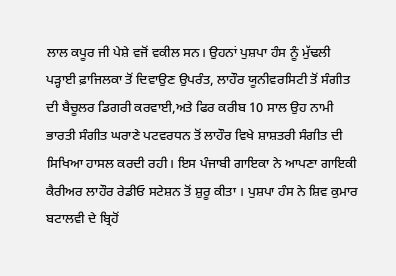ਲਾਲ ਕਪੂਰ ਜੀ ਪੇਸ਼ੇ ਵਜੋਂ ਵਕੀਲ ਸਨ। ਉਹਨਾਂ ਪੁਸ਼ਪਾ ਹੰਸ ਨੂੰ ਮੁੱਢਲੀ ਪੜ੍ਹਾਈ ਫ਼ਾਜਿਲਕਾ ਤੋਂ ਦਿਵਾਉਣ ਉਪਰੰਤ, ਲਾਹੌਰ ਯੂਨੀਵਰਸਿਟੀ ਤੋਂ ਸੰਗੀਤ ਦੀ ਬੈਚੂਲਰ ਡਿਗਰੀ ਕਰਵਾਈ,ਅਤੇ ਫਿਰ ਕਰੀਬ 10 ਸਾਲ ਉਹ ਨਾਮੀ ਭਾਰਤੀ ਸੰਗੀਤ ਘਰਾਣੇ ਪਟਵਰਧਨ ਤੋਂ ਲਾਹੌਰ ਵਿਖੇ ਸ਼ਾਸ਼ਤਰੀ ਸੰਗੀਤ ਦੀ ਸਿਖਿਆ ਹਾਸਲ ਕਰਦੀ ਰਹੀ। ਇਸ ਪੰਜਾਬੀ ਗਾਇਕਾ ਨੇ ਆਪਣਾ ਗਾਇਕੀ ਕੈਰੀਅਰ ਲਾਹੌਰ ਰੇਡੀਓ ਸਟੇਸ਼ਨ ਤੋਂ ਸ਼ੁਰੂ ਕੀਤਾ । ਪੁਸ਼ਪਾ ਹੰਸ ਨੇ ਸ਼ਿਵ ਕੁਮਾਰ ਬਟਾਲਵੀ ਦੇ ਬ੍ਰਿਹੋਂ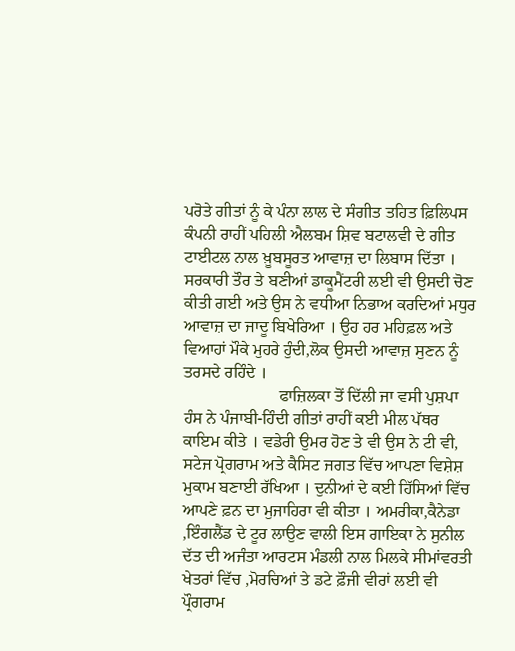ਪਰੋਤੇ ਗੀਤਾਂ ਨੂੰ ਕੇ ਪੰਨਾ ਲਾਲ ਦੇ ਸੰਗੀਤ ਤਹਿਤ ਫ਼ਿਲਿਪਸ ਕੰਪਨੀ ਰਾਹੀਂ ਪਹਿਲੀ ਐਲਬਮ ਸ਼ਿਵ ਬਟਾਲਵੀ ਦੇ ਗੀਤ ਟਾਈਟਲ ਨਾਲ ਖ਼ੂਬਸੂਰਤ ਆਵਾਜ਼ ਦਾ ਲਿਬਾਸ ਦਿੱਤਾ । ਸਰਕਾਰੀ ਤੌਰ ਤੇ ਬਣੀਆਂ ਡਾਕੂਮੈਂਟਰੀ ਲਈ ਵੀ ਉਸਦੀ ਚੋਣ ਕੀਤੀ ਗਈ ਅਤੇ ਉਸ ਨੇ ਵਧੀਆ ਨਿਭਾਅ ਕਰਦਿਆਂ ਮਧੁਰ ਆਵਾਜ਼ ਦਾ ਜਾਦੂ ਬਿਖੇਰਿਆ । ਉਹ ਹਰ ਮਹਿਫ਼ਲ ਅਤੇ ਵਿਆਹਾਂ ਮੌਕੇ ਮੁਹਰੇ ਹੁੰਦੀ,ਲੋਕ ਉਸਦੀ ਆਵਾਜ਼ ਸੁਣਨ ਨੂੰ ਤਰਸਦੇ ਰਹਿੰਦੇ ।
                       ਫਾਜ਼ਿਲਕਾ ਤੋਂ ਦਿੱਲੀ ਜਾ ਵਸੀ ਪੁਸ਼ਪਾ ਹੰਸ ਨੇ ਪੰਜਾਬੀ-ਹਿੰਦੀ ਗੀਤਾਂ ਰਾਹੀਂ ਕਈ ਮੀਲ ਪੱਥਰ ਕਾਇਮ ਕੀਤੇ । ਵਡੇਰੀ ਉਮਰ ਹੋਣ ਤੇ ਵੀ ਉਸ ਨੇ ਟੀ ਵੀ, ਸਟੇਜ ਪ੍ਰੋਗਰਾਮ ਅਤੇ ਕੈਸਿਟ ਜਗਤ ਵਿੱਚ ਆਪਣਾ ਵਿਸ਼ੇਸ਼ ਮੁਕਾਮ ਬਣਾਈ ਰੱਖਿਆ । ਦੁਨੀਆਂ ਦੇ ਕਈ ਹਿੱਸਿਆਂ ਵਿੱਚ ਆਪਣੇ ਫ਼ਨ ਦਾ ਮੁਜਾਹਿਰਾ ਵੀ ਕੀਤਾ । ਅਮਰੀਕਾ,ਕੈਨੇਡਾ ,ਇੰਗਲੈਂਡ ਦੇ ਟੂਰ ਲਾਉਣ ਵਾਲੀ ਇਸ ਗਾਇਕਾ ਨੇ ਸੁਨੀਲ ਦੱਤ ਦੀ ਅਜੰਤਾ ਆਰਟਸ ਮੰਡਲੀ ਨਾਲ ਮਿਲਕੇ ਸੀਮਾਂਵਰਤੀ ਖੇਤਰਾਂ ਵਿੱਚ ,ਮੋਰਚਿਆਂ ਤੇ ਡਟੇ ਫ਼ੌਜੀ ਵੀਰਾਂ ਲਈ ਵੀ ਪ੍ਰੌਗਰਾਮ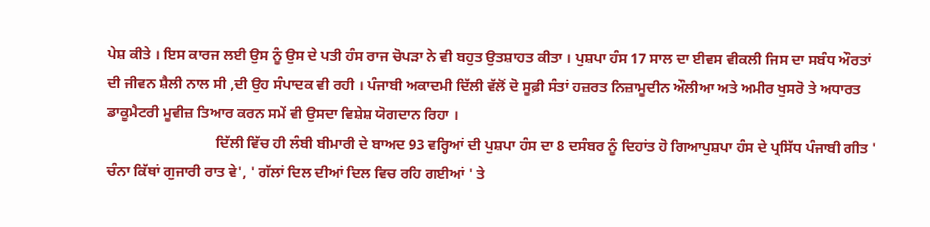ਪੇਸ਼ ਕੀਤੇ । ਇਸ ਕਾਰਜ ਲਈ ਉਸ ਨੂੰ ਉਸ ਦੇ ਪਤੀ ਹੰਸ ਰਾਜ ਚੋਪੜਾ ਨੇ ਵੀ ਬਹੁਤ ਉਤਸ਼ਾਹਤ ਕੀਤਾ । ਪੁਸ਼ਪਾ ਹੰਸ 17 ਸਾਲ ਦਾ ਈਵਸ ਵੀਕਲੀ ਜਿਸ ਦਾ ਸਬੰਧ ਔਰਤਾਂ ਦੀ ਜੀਵਨ ਸ਼ੈਲੀ ਨਾਲ ਸੀ ,ਦੀ ਉਹ ਸੰਪਾਦਕ ਵੀ ਰਹੀ । ਪੰਜਾਬੀ ਅਕਾਦਮੀ ਦਿੱਲੀ ਵੱਲੋਂ ਦੋ ਸੂਫ਼ੀ ਸੰਤਾਂ ਹਜ਼ਰਤ ਨਿਜ਼ਾਮੂਦੀਨ ਔਲੀਆ ਅਤੇ ਅਮੀਰ ਖੁਸਰੋ ਤੇ ਅਧਾਰਤ ਡਾਕੂਮੈਟਰੀ ਮੂਵੀਜ਼ ਤਿਆਰ ਕਰਨ ਸਮੇਂ ਵੀ ਉਸਦਾ ਵਿਸ਼ੇਸ਼ ਯੋਗਦਾਨ ਰਿਹਾ ।
                              ਦਿੱਲੀ ਵਿੱਚ ਹੀ ਲੰਬੀ ਬੀਮਾਰੀ ਦੇ ਬਾਅਦ 93 ਵਰ੍ਹਿਆਂ ਦੀ ਪੁਸ਼ਪਾ ਹੰਸ ਦਾ 8 ਦਸੰਬਰ ਨੂੰ ਦਿਹਾਂਤ ਹੋ ਗਿਆਪੁਸ਼ਪਾ ਹੰਸ ਦੇ ਪ੍ਰਸਿੱਧ ਪੰਜਾਬੀ ਗੀਤ ' ਚੰਨਾ ਕਿੱਥਾਂ ਗੁਜਾਰੀ ਰਾਤ ਵੇ', ' ਗੱਲਾਂ ਦਿਲ ਦੀਆਂ ਦਿਲ ਵਿਚ ਰਹਿ ਗਈਆਂ ' ਤੇ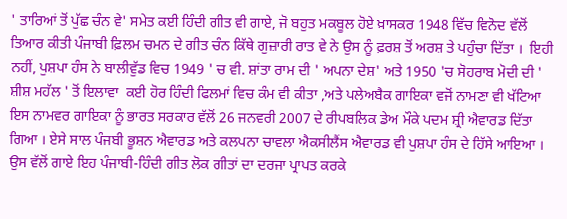' ਤਾਰਿਆਂ ਤੋਂ ਪੁੱਛ ਚੰਨ ਵੇ' ਸਮੇਤ ਕਈ ਹਿੰਦੀ ਗੀਤ ਵੀ ਗਾਏ, ਜੋ ਬਹੁਤ ਮਕਬੂਲ ਹੋਏ ਖ਼ਾਸਕਰ 1948 ਵਿੱਚ ਵਿਨੋਦ ਵੱਲੋਂ ਤਿਆਰ ਕੀਤੀ ਪੰਜਾਬੀ ਫ਼ਿਲਮ ਚਮਨ ਦੇ ਗੀਤ ਚੰਨ ਕਿੱਥੇ ਗੁਜ਼ਾਰੀ ਰਾਤ ਵੇ ਨੇ ਉਸ ਨੂੰ ਫ਼ਰਸ਼ ਤੋਂ ਅਰਸ਼ ਤੇ ਪਹੁੰਚਾ ਦਿੱਤਾ ।  ਇਹੀ ਨਹੀਂ, ਪੁਸ਼ਪਾ ਹੰਸ ਨੇ ਬਾਲੀਵੁੱਡ ਵਿਚ 1949 ' ਚ ਵੀ. ਸ਼ਾਂਤਾ ਰਾਮ ਦੀ ' ਅਪਨਾ ਦੇਸ਼' ਅਤੇ 1950 'ਚ ਸੋਹਰਾਬ ਮੋਦੀ ਦੀ ' ਸ਼ੀਸ਼ ਮਹੱਲ ' ਤੋਂ ਇਲਾਵਾ  ਕਈ ਹੋਰ ਹਿੰਦੀ ਫਿਲਮਾਂ ਵਿਚ ਕੰਮ ਵੀ ਕੀਤਾ ,ਅਤੇ ਪਲੇਅਬੈਕ ਗਾਇਕਾ ਵਜੋਂ ਨਾਮਣਾ ਵੀ ਖੱਟਿਆ ਇਸ ਨਾਮਵਰ ਗਾਇਕਾ ਨੂੰ ਭਾਰਤ ਸਰਕਾਰ ਵੱਲੋਂ 26 ਜਨਵਰੀ 2007 ਦੇ ਰੀਪਬਲਿਕ ਡੇਅ ਮੌਕੇ ਪਦਮ ਸ਼੍ਰੀ ਐਵਾਰਡ ਦਿੱਤਾ ਗਿਆ । ਏਸੇ ਸਾਲ ਪੰਜਬੀ ਭੂਸ਼ਨ ਐਵਾਰਡ ਅਤੇ ਕਲਪਨਾ ਚਾਵਲਾ ਐਕਸੀਲੈਂਸ ਐਵਾਰਡ ਵੀ ਪੁਸ਼ਪਾ ਹੰਸ ਦੇ ਹਿੱਸੇ ਆਇਆ ।  ਉਸ ਵੱਲੋਂ ਗਾਏ ਇਹ ਪੰਜਾਬੀ-ਹਿੰਦੀ ਗੀਤ ਲੋਕ ਗੀਤਾਂ ਦਾ ਦਰਜਾ ਪ੍ਰਾਪਤ ਕਰਕੇ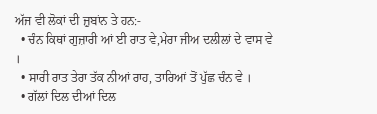ਅੱਜ ਵੀ ਲੋਕਾਂ ਦੀ ਜ਼ੁਬਾਂਨ ਤੇ ਹਨ:-
  • ਚੰਨ ਕਿਥਾਂ ਗੁਜ਼ਾਰੀ ਆਂ ਈ ਰਾਤ ਵੇ,ਮੇਰਾ ਜੀਅ ਦਲੀਲਾਂ ਦੇ ਵਾਸ ਵੇ ।
  • ਸਾਰੀ ਰਾਤ ਤੇਰਾ ਤੱਕ ਨੀਆਂ ਰਾਹ, ਤਾਰਿਆਂ ਤੋਂ ਪੁੱਛ ਚੰਨ ਵੇ ।
  • ਗੱਲਾਂ ਦਿਲ ਦੀਆਂ ਦਿਲ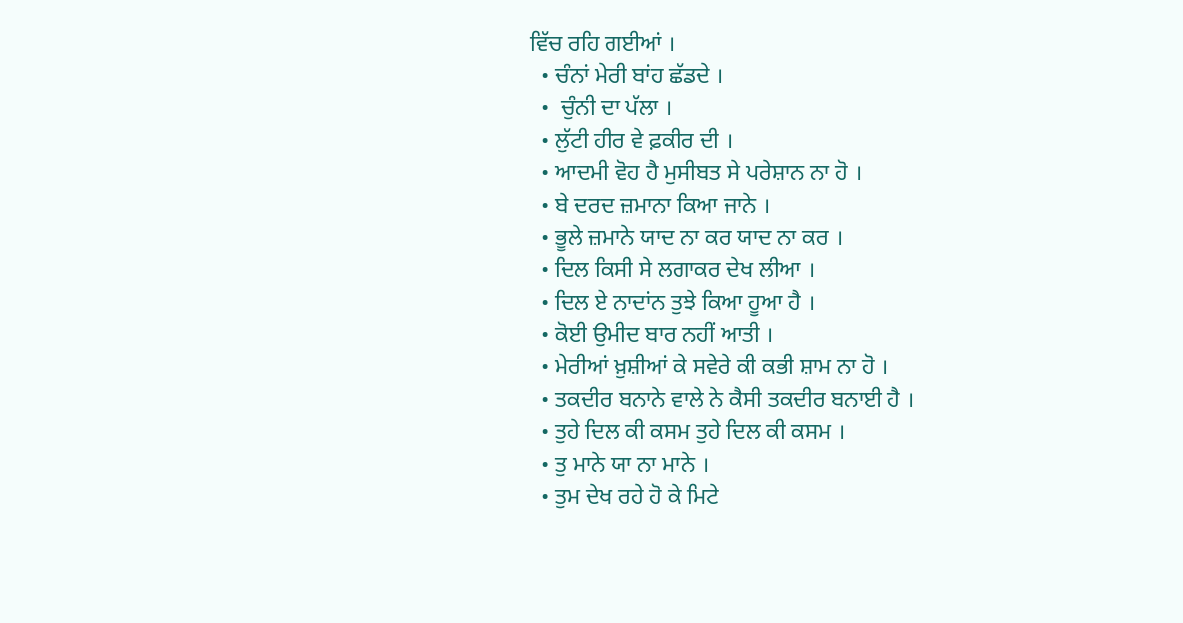ਵਿੱਚ ਰਹਿ ਗਈਆਂ ।
  • ਚੰਨਾਂ ਮੇਰੀ ਬਾਂਹ ਛੱਡਦੇ ।
  •  ਚੁੰਨੀ ਦਾ ਪੱਲਾ ।
  • ਲੁੱਟੀ ਹੀਰ ਵੇ ਫ਼ਕੀਰ ਦੀ ।
  • ਆਦਮੀ ਵੋਹ ਹੈ ਮੁਸੀਬਤ ਸੇ ਪਰੇਸ਼ਾਨ ਨਾ ਹੋ ।
  • ਬੇ ਦਰਦ ਜ਼ਮਾਨਾ ਕਿਆ ਜਾਨੇ ।
  • ਭੂਲੇ ਜ਼ਮਾਨੇ ਯਾਦ ਨਾ ਕਰ ਯਾਦ ਨਾ ਕਰ ।
  • ਦਿਲ ਕਿਸੀ ਸੇ ਲਗਾਕਰ ਦੇਖ ਲੀਆ ।
  • ਦਿਲ ਏ ਨਾਦਾਂਨ ਤੁਝੇ ਕਿਆ ਹੂਆ ਹੈ ।
  • ਕੋਈ ਉਮੀਦ ਬਾਰ ਨਹੀਂ ਆਤੀ ।
  • ਮੇਰੀਆਂ ਖ਼ੁਸ਼ੀਆਂ ਕੇ ਸਵੇਰੇ ਕੀ ਕਭੀ ਸ਼ਾਮ ਨਾ ਹੋ ।
  • ਤਕਦੀਰ ਬਨਾਨੇ ਵਾਲੇ ਨੇ ਕੈਸੀ ਤਕਦੀਰ ਬਨਾਈ ਹੈ ।
  • ਤੁਹੇ ਦਿਲ ਕੀ ਕਸਮ ਤੁਹੇ ਦਿਲ ਕੀ ਕਸਮ ।
  • ਤੁ ਮਾਨੇ ਯਾ ਨਾ ਮਾਨੇ ।
  • ਤੁਮ ਦੇਖ ਰਹੇ ਹੋ ਕੇ ਮਿਟੇ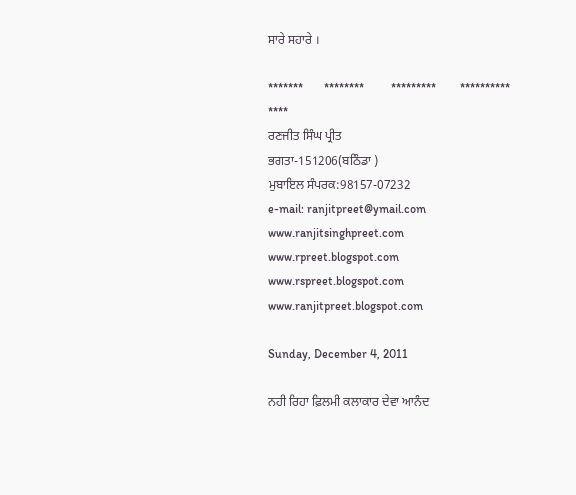ਸਾਰੇ ਸਹਾਰੇ ।

*******       ********         *********        **********     ****
ਰਣਜੀਤ ਸਿੰਘ ਪ੍ਰੀਤ
ਭਗਤਾ-151206(ਬਠਿੰਡਾ )
ਮੁਬਾਇਲ ਸੰਪਰਕ:98157-07232
e-mail: ranjitpreet@ymail.com
www.ranjitsinghpreet.com
www.rpreet.blogspot.com
www.rspreet.blogspot.com
www.ranjitpreet.blogspot.com

Sunday, December 4, 2011

ਨਹੀ ਰਿਹਾ ਫ਼ਿਲਮੀ ਕਲਾਕਾਰ ਦੇਵਾ ਆਨੰਦ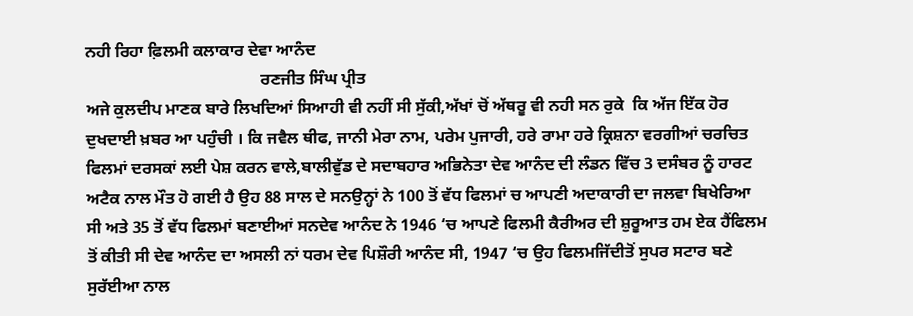ਨਹੀ ਰਿਹਾ ਫ਼ਿਲਮੀ ਕਲਾਕਾਰ ਦੇਵਾ ਆਨੰਦ
                                          ਰਣਜੀਤ ਸਿੰਘ ਪ੍ਰੀਤ
ਅਜੇ ਕੁਲਦੀਪ ਮਾਣਕ ਬਾਰੇ ਲਿਖਦਿਆਂ ਸਿਆਹੀ ਵੀ ਨਹੀਂ ਸੀ ਸੁੱਕੀ,ਅੱਖਾਂ ਚੋਂ ਅੱਥਰੂ ਵੀ ਨਹੀ ਸਨ ਰੁਕੇ  ਕਿ ਅੱਜ ਇੱਕ ਹੋਰ ਦੁਖਦਾਈ ਖ਼ਬਰ ਆ ਪਹੁੰਚੀ । ਕਿ ਜਵੈਲ ਥੀਫ, ਜਾਨੀ ਮੇਰਾ ਨਾਮ, ਪਰੇਮ ਪੁਜਾਰੀ, ਹਰੇ ਰਾਮਾ ਹਰੇ ਕ੍ਰਿਸ਼ਨਾ ਵਰਗੀਆਂ ਚਰਚਿਤ ਫਿਲਮਾਂ ਦਰਸਕਾਂ ਲਈ ਪੇਸ਼ ਕਰਨ ਵਾਲੇ,ਬਾਲੀਵੁੱਡ ਦੇ ਸਦਾਬਹਾਰ ਅਭਿਨੇਤਾ ਦੇਵ ਆਨੰਦ ਦੀ ਲੰਡਨ ਵਿੱਚ 3 ਦਸੰਬਰ ਨੂੰ ਹਾਰਟ ਅਟੈਕ ਨਾਲ ਮੌਤ ਹੋ ਗਈ ਹੈ ਉਹ 88 ਸਾਲ ਦੇ ਸਨਉਨ੍ਹਾਂ ਨੇ 100 ਤੋਂ ਵੱਧ ਫਿਲਮਾਂ ਚ ਆਪਣੀ ਅਦਾਕਾਰੀ ਦਾ ਜਲਵਾ ਬਿਖੇਰਿਆ ਸੀ ਅਤੇ 35 ਤੋਂ ਵੱਧ ਫਿਲਮਾਂ ਬਣਾਈਆਂ ਸਨਦੇਵ ਆਨੰਦ ਨੇ 1946 ‘ਚ ਆਪਣੇ ਫਿਲਮੀ ਕੈਰੀਅਰ ਦੀ ਸ਼ੁਰੂਆਤ ਹਮ ਏਕ ਹੈਂਫਿਲਮ ਤੋਂ ਕੀਤੀ ਸੀ ਦੇਵ ਆਨੰਦ ਦਾ ਅਸਲੀ ਨਾਂ ਧਰਮ ਦੇਵ ਪਿਸ਼ੌਰੀ ਆਨੰਦ ਸੀ, 1947 ‘ਚ ਉਹ ਫਿਲਮਜਿੱਦੀਤੋਂ ਸੁਪਰ ਸਟਾਰ ਬਣੇ ਸੁਰੱਈਆ ਨਾਲ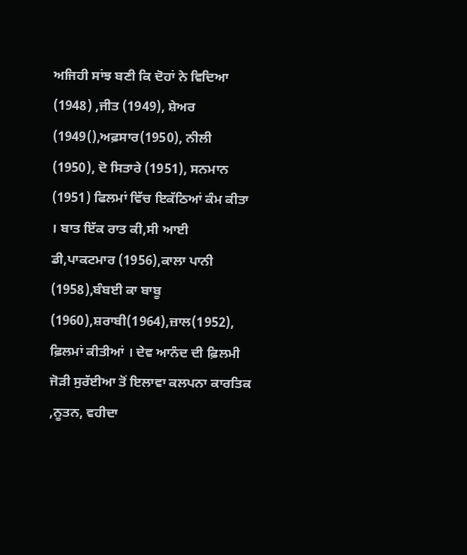ਅਜਿਹੀ ਸਾਂਝ ਬਣੀ ਕਿ ਦੋਹਾਂ ਨੇ ਵਿਦਿਆ (1948) ,ਜੀਤ (1949), ਸ਼ੇਅਰ (1949(),ਅਫ਼ਸਾਰ(1950), ਨੀਲੀ (1950), ਦੋ ਸਿਤਾਰੇ (1951), ਸਨਮਾਨ (1951) ਫਿਲਮਾਂ ਵਿੱਚ ਇਕੱਠਿਆਂ ਕੰਮ ਕੀਤਾ । ਬਾਤ ਇੱਕ ਰਾਤ ਕੀ,ਸੀ ਆਈ ਡੀ,ਪਾਕਟਮਾਰ (1956),ਕਾਲਾ ਪਾਨੀ (1958),ਬੰਬਈ ਕਾ ਬਾਬੂ (1960),ਸ਼ਰਾਬੀ(1964),ਜ਼ਾਲ(1952), ਫ਼ਿਲਮਾਂ ਕੀਤੀਆਂ । ਦੇਵ ਆਨੰਦ ਦੀ ਫ਼ਿਲਮੀ ਜੋੜੀ ਸੁਰੱਈਆ ਤੋਂ ਇਲਾਵਾ ਕਲਪਨਾ ਕਾਰਤਿਕ ,ਨੂਤਨ, ਵਹੀਦਾ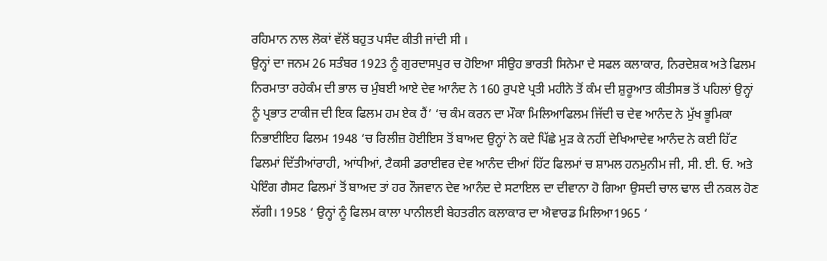ਰਹਿਮਾਨ ਨਾਲ ਲੋਕਾਂ ਵੱਲੋਂ ਬਹੁਤ ਪਸੰਦ ਕੀਤੀ ਜਾਂਦੀ ਸੀ ।
ਉਨ੍ਹਾਂ ਦਾ ਜਨਮ 26 ਸਤੰਬਰ 1923 ਨੂੰ ਗੁਰਦਾਸਪੁਰ ਚ ਹੋਇਆ ਸੀਉਹ ਭਾਰਤੀ ਸਿਨੇਮਾ ਦੇ ਸਫਲ ਕਲਾਕਾਰ, ਨਿਰਦੇਸ਼ਕ ਅਤੇ ਫਿਲਮ ਨਿਰਮਾਤਾ ਰਹੇਕੰਮ ਦੀ ਭਾਲ ਚ ਮੁੰਬਈ ਆਏ ਦੇਵ ਆਨੰਦ ਨੇ 160 ਰੁਪਏ ਪ੍ਰਤੀ ਮਹੀਨੇ ਤੋਂ ਕੰਮ ਦੀ ਸ਼ੁਰੂਆਤ ਕੀਤੀਸਭ ਤੋਂ ਪਹਿਲਾਂ ਉਨ੍ਹਾਂ ਨੂੰ ਪ੍ਰਭਾਤ ਟਾਕੀਜ ਦੀ ਇਕ ਫਿਲਮ ਹਮ ਏਕ ਹੈਂ’ ‘ਚ ਕੰਮ ਕਰਨ ਦਾ ਮੌਕਾ ਮਿਲਿਆਫਿਲਮ ਜਿੱਦੀ ਚ ਦੇਵ ਆਨੰਦ ਨੇ ਮੁੱਖ ਭੂਮਿਕਾ ਨਿਭਾਈਇਹ ਫਿਲਮ 1948 ‘ਚ ਰਿਲੀਜ਼ ਹੋਈਇਸ ਤੋਂ ਬਾਅਦ ਉਨ੍ਹਾਂ ਨੇ ਕਦੇ ਪਿੱਛੇ ਮੁੜ ਕੇ ਨਹੀਂ ਦੇਖਿਆਦੇਵ ਆਨੰਦ ਨੇ ਕਈ ਹਿੱਟ ਫਿਲਮਾਂ ਦਿੱਤੀਆਂਰਾਹੀ, ਆਂਧੀਆਂ, ਟੈਕਸੀ ਡਰਾਈਵਰ ਦੇਵ ਆਨੰਦ ਦੀਆਂ ਹਿੱਟ ਫਿਲਮਾਂ ਚ ਸ਼ਾਮਲ ਹਨਮੁਨੀਮ ਜੀ, ਸੀ. ਈ. ਓ. ਅਤੇ ਪੇਇੰਗ ਗੈਸਟ ਫਿਲਮਾਂ ਤੋਂ ਬਾਅਦ ਤਾਂ ਹਰ ਨੌਜਵਾਨ ਦੇਵ ਆਨੰਦ ਦੇ ਸਟਾਇਲ ਦਾ ਦੀਵਾਨਾ ਹੋ ਗਿਆ ਉਸਦੀ ਚਾਲ ਢਾਲ ਦੀ ਨਕਲ ਹੋਣ ਲੱਗੀ। 1958 ‘ ਉਨ੍ਹਾਂ ਨੂੰ ਫਿਲਮ ਕਾਲਾ ਪਾਨੀਲਈ ਬੇਹਤਰੀਨ ਕਲਾਕਾਰ ਦਾ ਐਵਾਰਡ ਮਿਲਿਆ1965 ‘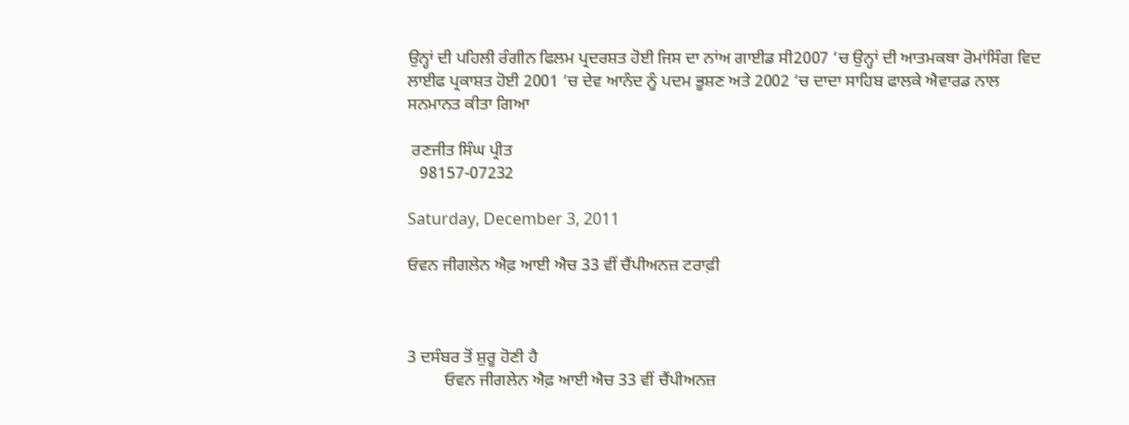ਉਨ੍ਹਾਂ ਦੀ ਪਹਿਲੀ ਰੰਗੀਨ ਫਿਲਮ ਪ੍ਰਦਰਸ਼ਤ ਹੋਈ ਜਿਸ ਦਾ ਨਾਂਅ ਗਾਈਡ ਸੀ2007 ‘ਚ ਉਨ੍ਹਾਂ ਦੀ ਆਤਮਕਥਾ ਰੋਮਾਂਸਿੰਗ ਵਿਦ ਲਾਈਫ ਪ੍ਰਕਾਸ਼ਤ ਹੋਈ 2001 ‘ਚ ਦੇਵ ਆਨੰਦ ਨੂੰ ਪਦਮ ਭੂਸ਼ਣ ਅਤੇ 2002 ‘ਚ ਦਾਦਾ ਸਾਹਿਬ ਫਾਲਕੇ ਐਵਾਰਡ ਨਾਲ ਸਨਮਾਨਤ ਕੀਤਾ ਗਿਆ

 ਰਣਜੀਤ ਸਿੰਘ ਪ੍ਰੀਤ
   98157-07232

Saturday, December 3, 2011

ਓਵਨ ਜੀਗਲੇਨ ਐਫ਼ ਆਈ ਐਚ 33 ਵੀਂ ਚੈਂਪੀਅਨਜ਼ ਟਰਾਫ਼ੀ



3 ਦਸੰਬਰ ਤੋਂ ਸ਼ੁਰੂ ਹੋਣੀ ਹੈ
         ਓਵਨ ਜੀਗਲੇਨ ਐਫ਼ ਆਈ ਐਚ 33 ਵੀਂ ਚੈਂਪੀਅਨਜ਼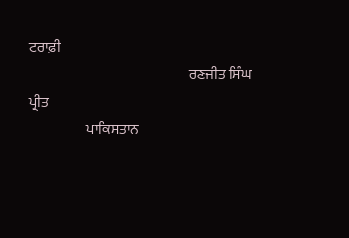ਟਰਾਫ਼ੀ
                                                        ਰਣਜੀਤ ਸਿੰਘ ਪ੍ਰੀਤ
                    ਪਾਕਿਸਤਾਨ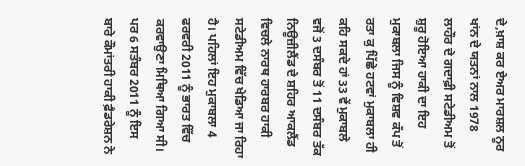ਦੇ,ਖ਼ਾਸ਼ ਕਰ ਏਅਰ ਮਾਰਸ਼ਲ ਨੂਰ ਖਾਂਨ ਦੇ ਯਤਨਾਂ ਨਾਲ 1978 ਲਾਹੌਰ ਦੇ ਗਦਾਫ਼ੀ ਸਟੇਡੀਅਮ ਤੋਂ ਸ਼ੁਰੂ ਹੋਇਆ ਹਾਕੀ ਦਾ ਇਹ ਮੁਕਾਬਲਾ ਜਿਸ ਨੂੰ ਵਿਸ਼ਵ ਕੱਪ ਤੋਂ ਰਤਾ ਕੁ ਪਿੱਛੇ ਹਟਵਾਂ ਮੁਕਾਬਲਾ ਹੀ ਕਹਿ ਸਕਦੇ ਹਾਂ 33 ਵੇਂ ਮੁਕਾਬਲੇ ਵਜੋਂ 3 ਦਸੰਬਰ ਤੋਂ 11 ਦਸੰਬਰ ਤੱਕ ਨਿਊਜ਼ੀਲੈਂਡ ਦੇ ਸ਼ਹਿਰ ਆਕਲੈਂਡ ਵਿਚਲੇ ਨਾਰਥ ਹਾਰਬਰ ਹਾਕੀ ਸਟੇਡੀਅਮ ਵਿੱਚ ਖੇਡਿਆ ਜਾ ਰਿਹਾ ਹੈ। ਪਹਿਲਾਂ ਇਹ ਮੁਕਾਬਲਾ 4 ਫਰਵਰੀ 2011 ਨੂੰ ਭਾਰਤ ਵਿੱਚ ਕਰਵਾਉਣਾ ਮਿਥਿਆ ਗਿਆ ਸੀ। ਪਰ 6 ਸਤੰਬਰ 2011 ਨੂੰ ਇਸ ਬਾਰੇ ਕੌਮਾਂਤਰੀ ਹਾਕੀ ਫ਼ੈਡਰੇਸ਼ਨ ਨੇ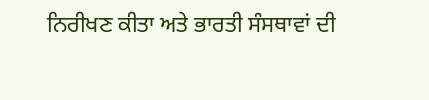ਨਿਰੀਖਣ ਕੀਤਾ ਅਤੇ ਭਾਰਤੀ ਸੰਸਥਾਵਾਂ ਦੀ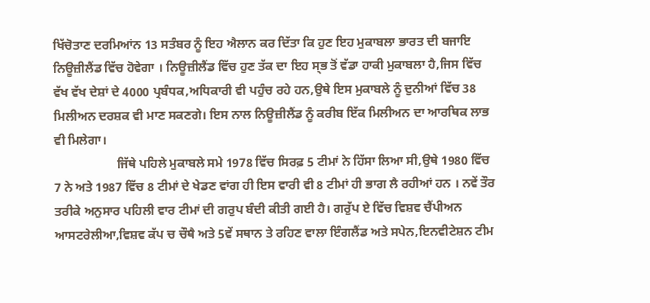ਖਿੱਚੋਤਾਣ ਦਰਮਿਆਂਨ 13 ਸਤੰਬਰ ਨੂੰ ਇਹ ਐਲਾਨ ਕਰ ਦਿੱਤਾ ਕਿ ਹੁਣ ਇਹ ਮੁਕਾਬਲਾ ਭਾਰਤ ਦੀ ਬਜਾਇ ਨਿਊਜ਼ੀਲੈਂਡ ਵਿੱਚ ਹੋਵੇਗਾ । ਨਿਊਜ਼ੀਲੈਂਡ ਵਿੱਚ ਹੁਣ ਤੱਕ ਦਾ ਇਹ ਸ੍ਭ ਤੋਂ ਵੱਡਾ ਹਾਕੀ ਮੁਕਾਬਲਾ ਹੈ,ਜਿਸ ਵਿੱਚ ਵੱਖ ਵੱਖ ਦੇਸ਼ਾਂ ਦੇ 4000 ਪ੍ਰਬੰਧਕ,ਅਧਿਕਾਰੀ ਵੀ ਪਹੁੰਚ ਰਹੇ ਹਨ,ਉਥੇ ਇਸ ਮੁਕਾਬਲੇ ਨੂੰ ਦੁਨੀਆਂ ਵਿੱਚ 38 ਮਿਲੀਅਨ ਦਰਸ਼ਕ ਵੀ ਮਾਣ ਸਕਣਗੇ। ਇਸ ਨਾਲ ਨਿਊਜ਼ੀਲੈਂਡ ਨੂੰ ਕਰੀਬ ਇੱਕ ਮਿਲੀਅਨ ਦਾ ਆਰਥਿਕ ਲਾਭ ਵੀ ਮਿਲੇਗਾ।
                    ਜਿੱਥੇ ਪਹਿਲੇ ਮੁਕਾਬਲੇ ਸਮੇ 1978 ਵਿੱਚ ਸਿਰਫ਼ 5 ਟੀਮਾਂ ਨੇ ਹਿੱਸਾ ਲਿਆ ਸੀ,ਉਥੇ 1980 ਵਿੱਚ 7 ਨੇ ਅਤੇ 1987 ਵਿੱਚ 8 ਟੀਮਾਂ ਦੇ ਖੇਡਣ ਵਾਂਗ ਹੀ ਇਸ ਵਾਰੀ ਵੀ 8 ਟੀਮਾਂ ਹੀ ਭਾਗ ਲੈ ਰਹੀਆਂ ਹਨ । ਨਵੇਂ ਤੌਰ ਤਰੀਕੇ ਅਨੁਸਾਰ ਪਹਿਲੀ ਵਾਰ ਟੀਮਾਂ ਦੀ ਗਰੁਪ ਬੰਦੀ ਕੀਤੀ ਗਈ ਹੈ। ਗਰੁੱਪ ਏ ਵਿੱਚ ਵਿਸ਼ਵ ਚੈਂਪੀਅਨ ਆਸਟਰੇਲੀਆ,ਵਿਸ਼ਵ ਕੱਪ ਚ ਚੌਥੈ ਅਤੇ 5ਵੇਂ ਸਥਾਨ ਤੇ ਰਹਿਣ ਵਾਲਾ ਇੰਗਲੈਂਡ ਅਤੇ ਸਪੇਨ,ਇਨਵੀਟੇਸ਼ਨ ਟੀਮ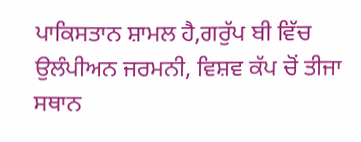ਪਾਕਿਸਤਾਨ ਸ਼ਾਮਲ ਹੈ,ਗਰੁੱਪ ਬੀ ਵਿੱਚ ਉਲੰਪੀਅਨ ਜਰਮਨੀ, ਵਿਸ਼ਵ ਕੱਪ ਚੋਂ ਤੀਜਾ ਸਥਾਨ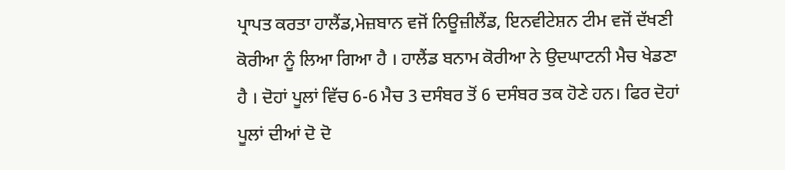ਪ੍ਰਾਪਤ ਕਰਤਾ ਹਾਲੈਂਡ,ਮੇਜ਼ਬਾਨ ਵਜੋਂ ਨਿਊਜ਼ੀਲੈਂਡ, ਇਨਵੀਟੇਸ਼ਨ ਟੀਮ ਵਜੋਂ ਦੱਖਣੀ ਕੋਰੀਆ ਨੂੰ ਲਿਆ ਗਿਆ ਹੈ । ਹਾਲੈਂਡ ਬਨਾਮ ਕੋਰੀਆ ਨੇ ਉਦਘਾਟਨੀ ਮੈਚ ਖੇਡਣਾ ਹੈ । ਦੋਹਾਂ ਪੂਲਾਂ ਵਿੱਚ 6-6 ਮੈਚ 3 ਦਸੰਬਰ ਤੋਂ 6 ਦਸੰਬਰ ਤਕ ਹੋਣੇ ਹਨ। ਫਿਰ ਦੋਹਾਂ ਪੂਲਾਂ ਦੀਆਂ ਦੋ ਦੋ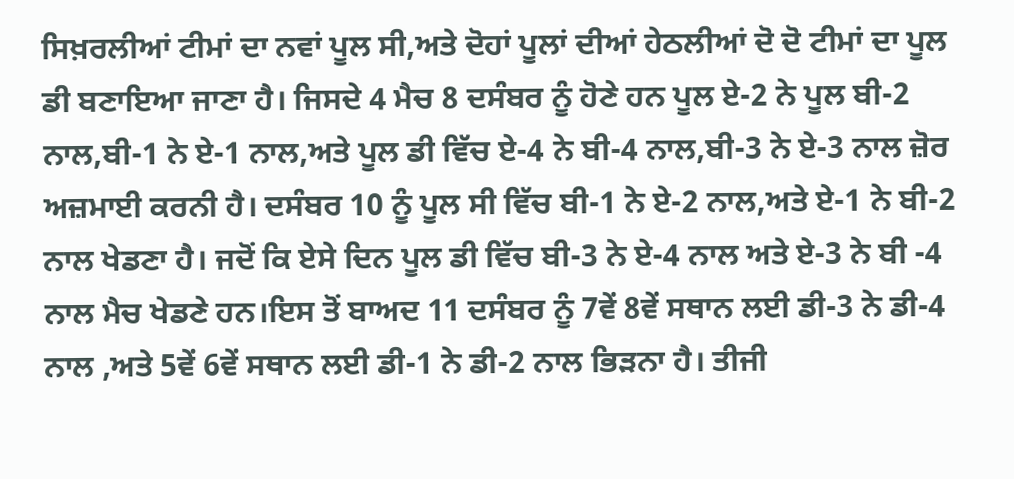ਸਿਖ਼ਰਲੀਆਂ ਟੀਮਾਂ ਦਾ ਨਵਾਂ ਪੂਲ ਸੀ,ਅਤੇ ਦੋਹਾਂ ਪੂਲਾਂ ਦੀਆਂ ਹੇਠਲੀਆਂ ਦੋ ਦੋ ਟੀਮਾਂ ਦਾ ਪੂਲ ਡੀ ਬਣਾਇਆ ਜਾਣਾ ਹੈ। ਜਿਸਦੇ 4 ਮੈਚ 8 ਦਸੰਬਰ ਨੂੰ ਹੋਣੇ ਹਨ ਪੂਲ ਏ-2 ਨੇ ਪੂਲ ਬੀ-2 ਨਾਲ,ਬੀ-1 ਨੇ ਏ-1 ਨਾਲ,ਅਤੇ ਪੂਲ ਡੀ ਵਿੱਚ ਏ-4 ਨੇ ਬੀ-4 ਨਾਲ,ਬੀ-3 ਨੇ ਏ-3 ਨਾਲ ਜ਼ੋਰ ਅਜ਼ਮਾਈ ਕਰਨੀ ਹੈ। ਦਸੰਬਰ 10 ਨੂੰ ਪੂਲ ਸੀ ਵਿੱਚ ਬੀ-1 ਨੇ ਏ-2 ਨਾਲ,ਅਤੇ ਏ-1 ਨੇ ਬੀ-2 ਨਾਲ ਖੇਡਣਾ ਹੈ। ਜਦੋਂ ਕਿ ਏਸੇ ਦਿਨ ਪੂਲ ਡੀ ਵਿੱਚ ਬੀ-3 ਨੇ ਏ-4 ਨਾਲ ਅਤੇ ਏ-3 ਨੇ ਬੀ -4 ਨਾਲ ਮੈਚ ਖੇਡਣੇ ਹਨ।ਇਸ ਤੋਂ ਬਾਅਦ 11 ਦਸੰਬਰ ਨੂੰ 7ਵੇਂ 8ਵੇਂ ਸਥਾਨ ਲਈ ਡੀ-3 ਨੇ ਡੀ-4 ਨਾਲ ,ਅਤੇ 5ਵੇਂ 6ਵੇਂ ਸਥਾਨ ਲਈ ਡੀ-1 ਨੇ ਡੀ-2 ਨਾਲ ਭਿੜਨਾ ਹੈ। ਤੀਜੀ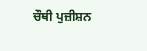ਚੌਥੀ ਪੁਜ਼ੀਸ਼ਨ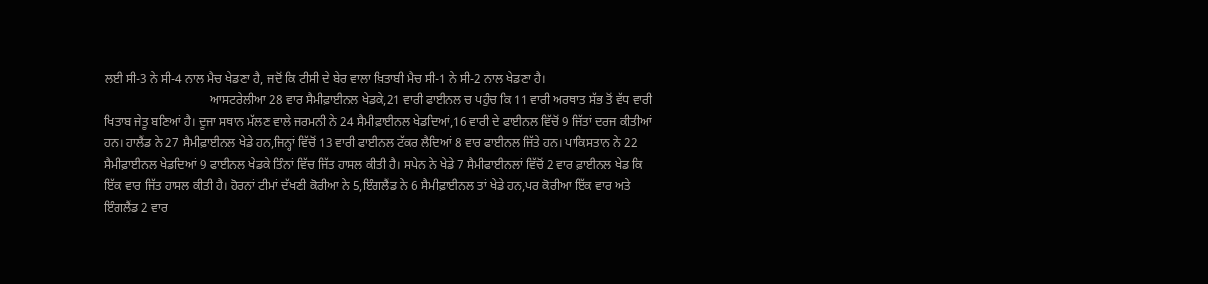ਲਈ ਸੀ-3 ਨੇ ਸੀ-4 ਨਾਲ ਮੈਚ ਖੇਡਣਾ ਹੈ, ਜਦੋਂ ਕਿ ਟੀਸੀ ਦੇ ਬੇਰ ਵਾਲਾ ਖ਼ਿਤਾਬੀ ਮੈਚ ਸੀ-1 ਨੇ ਸੀ-2 ਨਾਲ ਖੇਡਣਾ ਹੈ।
                                  ਆਸਟਰੇਲੀਆ 28 ਵਾਰ ਸੈਮੀਫ਼ਾਈਨਲ ਖੇਡਕੇ,21 ਵਾਰੀ ਫਾਈਨਲ ਚ ਪਹੁੰਚ ਕਿ 11 ਵਾਰੀ ਅਰਥਾਤ ਸੱਭ ਤੋਂ ਵੱਧ ਵਾਰੀ ਖਿਤਾਬ ਜੇਤੂ ਬਣਿਆਂ ਹੈ। ਦੂਜਾ ਸਥਾਨ ਮੱਲਣ ਵਾਲੇ ਜਰਮਨੀ ਨੇ 24 ਸੈਮੀਫ਼ਾਈਨਲ ਖੇਡਦਿਆਂ,16 ਵਾਰੀ ਦੇ ਫਾਈਨਲ ਵਿੱਚੋਂ 9 ਜਿੱਤਾਂ ਦਰਜ ਕੀਤੀਆਂ ਹਨ। ਹਾਲੈਂਡ ਨੇ 27 ਸੈਮੀਫ਼ਾਈਨਲ ਖੇਡੇ ਹਨ,ਜਿਨ੍ਹਾਂ ਵਿੱਚੋਂ 13 ਵਾਰੀ ਫਾਈਨਲ ਟੱਕਰ ਲੈਦਿਆਂ 8 ਵਾਰ ਫਾਈਨਲ ਜਿੱਤੇ ਹਨ। ਪਾਕਿਸਤਾਨ ਨੇ 22 ਸੈਮੀਫ਼ਾਈਨਲ ਖੇਡਦਿਆਂ 9 ਫਾਈਨਲ ਖੇਡਕੇ ਤਿੰਨਾਂ ਵਿੱਚ ਜਿੱਤ ਹਾਸਲ ਕੀਤੀ ਹੈ। ਸਪੇਨ ਨੇ ਖੇਡੇ 7 ਸੈਮੀਫਾਈਨਲਾਂ ਵਿੱਚੋਂ 2 ਵਾਰ ਫ਼ਾਈਨਲ ਖੇਡ ਕਿ ਇੱਕ ਵਾਰ ਜਿੱਤ ਹਾਸਲ ਕੀਤੀ ਹੈ। ਹੋਰਨਾਂ ਟੀਮਾਂ ਦੱਖਣੀ ਕੋਰੀਆ ਨੇ 5,ਇੰਗਲੈਂਡ ਨੇ 6 ਸੈਮੀਫ਼ਾਈਨਲ ਤਾਂ ਖੇਡੇ ਹਨ,ਪਰ ਕੋਰੀਆ ਇੱਕ ਵਾਰ ਅਤੇ ਇੰਗਲੈਂਡ 2 ਵਾਰ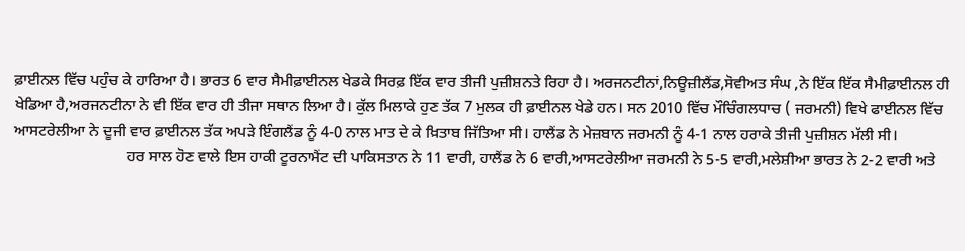ਫ਼ਾਈਨਲ ਵਿੱਚ ਪਹੁੰਚ ਕੇ ਹਾਰਿਆ ਹੈ। ਭਾਰਤ 6 ਵਾਰ ਸੈਮੀਫ਼ਾਈਨਲ ਖੇਡਕੇ ਸਿਰਫ਼ ਇੱਕ ਵਾਰ ਤੀਜੀ ਪੁਜ਼ੀਸ਼ਨਤੇ ਰਿਹਾ ਹੈ। ਅਰਜਨਟੀਨਾਂ,ਨਿਊਜ਼ੀਲੈਂਡ,ਸੋਵੀਅਤ ਸੰਘ ,ਨੇ ਇੱਕ ਇੱਕ ਸੈਮੀਫ਼ਾਈਨਲ ਹੀ ਖੇਡਿਆ ਹੈ,ਅਰਜਨਟੀਨਾ ਨੇ ਵੀ ਇੱਕ ਵਾਰ ਹੀ ਤੀਜਾ ਸਥਾਨ ਲਿਆ ਹੈ। ਕੁੱਲ ਮਿਲਾਕੇ ਹੁਣ ਤੱਕ 7 ਮੁਲਕ ਹੀ ਫ਼ਾਈਨਲ ਖੇਡੇ ਹਨ। ਸਨ 2010 ਵਿੱਚ ਮੌਚਿੰਗਲਧਾਚ ( ਜਰਮਨੀ) ਵਿਖੇ ਫਾਈਨਲ ਵਿੱਚ ਆਸਟਰੇਲੀਆ ਨੇ ਦੂਜੀ ਵਾਰ ਫ਼ਾਈਨਲ ਤੱਕ ਅਪੜੇ ਇੰਗਲੈਂਡ ਨੂੰ 4-0 ਨਾਲ ਮਾਤ ਦੇ ਕੇ ਖ਼ਿਤਾਬ ਜਿੱਤਿਆ ਸੀ। ਹਾਲੈਂਡ ਨੇ ਮੇਜ਼ਬਾਨ ਜਰਮਨੀ ਨੂੰ 4-1 ਨਾਲ ਹਰਾਕੇ ਤੀਜੀ ਪੁਜ਼ੀਸ਼ਨ ਮੱਲੀ ਸੀ।
                             ਹਰ ਸਾਲ ਹੋਣ ਵਾਲੇ ਇਸ ਹਾਕੀ ਟੂਰਨਾਮੈਂਟ ਦੀ ਪਾਕਿਸਤਾਨ ਨੇ 11 ਵਾਰੀ, ਹਾਲੈਂਡ ਨੇ 6 ਵਾਰੀ,ਆਸਟਰੇਲੀਆ ਜਰਮਨੀ ਨੇ 5-5 ਵਾਰੀ,ਮਲੇਸ਼ੀਆ ਭਾਰਤ ਨੇ 2-2 ਵਾਰੀ ਅਤੇ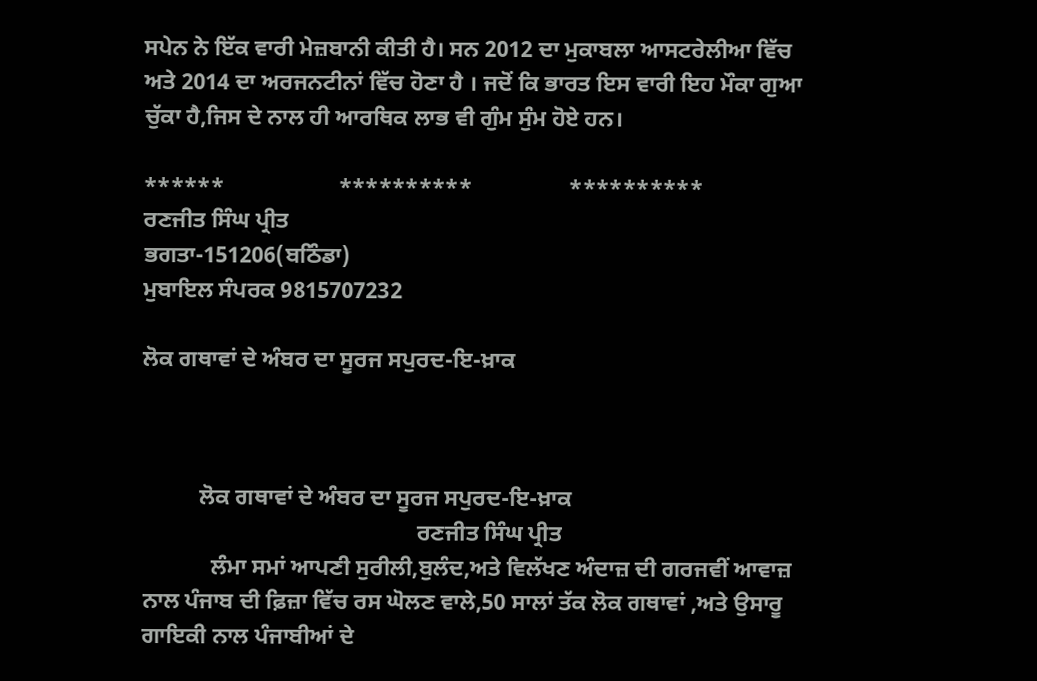ਸਪੇਨ ਨੇ ਇੱਕ ਵਾਰੀ ਮੇਜ਼ਬਾਨੀ ਕੀਤੀ ਹੈ। ਸਨ 2012 ਦਾ ਮੁਕਾਬਲਾ ਆਸਟਰੇਲੀਆ ਵਿੱਚ ਅਤੇ 2014 ਦਾ ਅਰਜਨਟੀਨਾਂ ਵਿੱਚ ਹੋਣਾ ਹੈ । ਜਦੋਂ ਕਿ ਭਾਰਤ ਇਸ ਵਾਰੀ ਇਹ ਮੌਕਾ ਗੁਆ ਚੁੱਕਾ ਹੈ,ਜਿਸ ਦੇ ਨਾਲ ਹੀ ਆਰਥਿਕ ਲਾਭ ਵੀ ਗੁੰਮ ਸੁੰਮ ਹੋਏ ਹਨ।

******                    **********                 **********
ਰਣਜੀਤ ਸਿੰਘ ਪ੍ਰੀਤ
ਭਗਤਾ-151206(ਬਠਿੰਡਾ)
ਮੁਬਾਇਲ ਸੰਪਰਕ 9815707232

ਲੋਕ ਗਥਾਵਾਂ ਦੇ ਅੰਬਰ ਦਾ ਸੂਰਜ ਸਪੁਰਦ-ਇ-ਖ਼ਾਕ



          ਲੋਕ ਗਥਾਵਾਂ ਦੇ ਅੰਬਰ ਦਾ ਸੂਰਜ ਸਪੁਰਦ-ਇ-ਖ਼ਾਕ
                                                ਰਣਜੀਤ ਸਿੰਘ ਪ੍ਰੀਤ
            ਲੰਮਾ ਸਮਾਂ ਆਪਣੀ ਸੁਰੀਲੀ,ਬੁਲੰਦ,ਅਤੇ ਵਿਲੱਖਣ ਅੰਦਾਜ਼ ਦੀ ਗਰਜਵੀਂ ਆਵਾਜ਼ ਨਾਲ ਪੰਜਾਬ ਦੀ ਫ਼ਿਜ਼ਾ ਵਿੱਚ ਰਸ ਘੋਲਣ ਵਾਲੇ,50 ਸਾਲਾਂ ਤੱਕ ਲੋਕ ਗਥਾਵਾਂ ,ਅਤੇ ਉਸਾਰੂ ਗਾਇਕੀ ਨਾਲ ਪੰਜਾਬੀਆਂ ਦੇ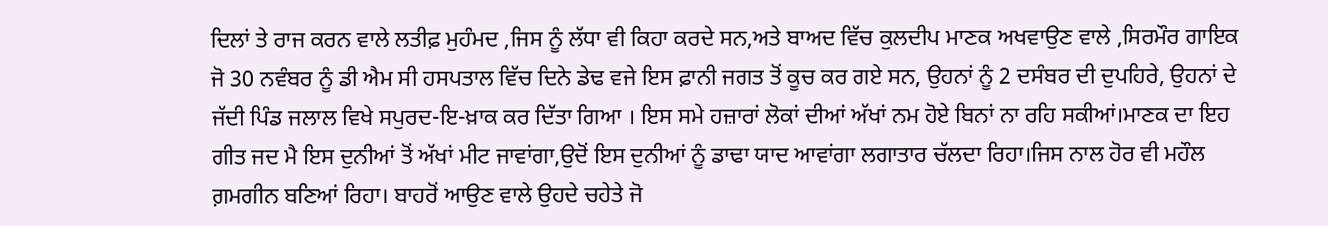ਦਿਲਾਂ ਤੇ ਰਾਜ ਕਰਨ ਵਾਲੇ ਲਤੀਫ਼ ਮੁਹੰਮਦ ,ਜਿਸ ਨੂੰ ਲੱਧਾ ਵੀ ਕਿਹਾ ਕਰਦੇ ਸਨ,ਅਤੇ ਬਾਅਦ ਵਿੱਚ ਕੁਲਦੀਪ ਮਾਣਕ ਅਖਵਾਉਣ ਵਾਲੇ ,ਸਿਰਮੌਰ ਗਾਇਕ ਜੋ 30 ਨਵੰਬਰ ਨੂੰ ਡੀ ਐਮ ਸੀ ਹਸਪਤਾਲ ਵਿੱਚ ਦਿਨੇ ਡੇਢ ਵਜੇ ਇਸ ਫ਼ਾਨੀ ਜਗਤ ਤੋਂ ਕੂਚ ਕਰ ਗਏ ਸਨ, ਉਹਨਾਂ ਨੂੰ 2 ਦਸੰਬਰ ਦੀ ਦੁਪਹਿਰੇ, ਉਹਨਾਂ ਦੇ ਜੱਦੀ ਪਿੰਡ ਜਲਾਲ ਵਿਖੇ ਸਪੁਰਦ-ਇ-ਖ਼ਾਕ ਕਰ ਦਿੱਤਾ ਗਿਆ । ਇਸ ਸਮੇ ਹਜ਼ਾਰਾਂ ਲੋਕਾਂ ਦੀਆਂ ਅੱਖਾਂ ਨਮ ਹੋਏ ਬਿਨਾਂ ਨਾ ਰਹਿ ਸਕੀਆਂ।ਮਾਣਕ ਦਾ ਇਹ ਗੀਤ ਜਦ ਮੈ ਇਸ ਦੁਨੀਆਂ ਤੋਂ ਅੱਖਾਂ ਮੀਟ ਜਾਵਾਂਗਾ,ਉਦੋਂ ਇਸ ਦੁਨੀਆਂ ਨੂੰ ਡਾਢਾ ਯਾਦ ਆਵਾਂਗਾ ਲਗਾਤਾਰ ਚੱਲਦਾ ਰਿਹਾ।ਜਿਸ ਨਾਲ ਹੋਰ ਵੀ ਮਹੌਲ ਗ਼ਮਗੀਨ ਬਣਿਆਂ ਰਿਹਾ। ਬਾਹਰੋਂ ਆਉਣ ਵਾਲੇ ਉਹਦੇ ਚਹੇਤੇ ਜੋ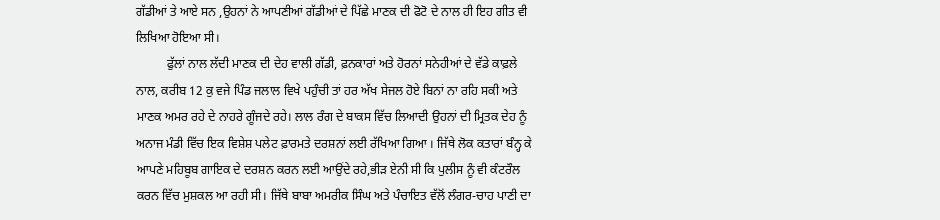ਗੱਡੀਆਂ ਤੇ ਆਏ ਸਨ ,ਉਹਨਾਂ ਨੇ ਆਪਣੀਆਂ ਗੱਡੀਆਂ ਦੇ ਪਿੱਛੇ ਮਾਣਕ ਦੀ ਫੋਟੋ ਦੇ ਨਾਲ ਹੀ ਇਹ ਗੀਤ ਵੀ ਲਿਖਿਆ ਹੋਇਆ ਸੀ।
          ਫੁੱਲਾਂ ਨਾਲ ਲੱਦੀ ਮਾਣਕ ਦੀ ਦੇਹ ਵਾਲੀ ਗੱਡੀ, ਫ਼ਨਕਾਰਾਂ ਅਤੇ ਹੋਰਨਾਂ ਸਨੇਹੀਆਂ ਦੇ ਵੱਡੇ ਕਾਫ਼ਲੇ ਨਾਲ, ਕਰੀਬ 12 ਕੁ ਵਜੇ ਪਿੰਡ ਜਲਾਲ ਵਿਖੇ ਪਹੁੰਚੀ ਤਾਂ ਹਰ ਅੱਖ ਸੇਜਲ ਹੋਏ ਬਿਨਾਂ ਨਾ ਰਹਿ ਸਕੀ ਅਤੇ ਮਾਣਕ ਅਮਰ ਰਹੇ ਦੇ ਨਾਹਰੇ ਗੂੰਜਦੇ ਰਹੇ। ਲਾਲ ਰੰਗ ਦੇ ਬਾਕਸ ਵਿੱਚ ਲਿਆਦੀ ਉਹਨਾਂ ਦੀ ਮ੍ਰਿਤਕ ਦੇਹ ਨੂੰ ਅਨਾਜ ਮੰਡੀ ਵਿੱਚ ਇਕ ਵਿਸ਼ੇਸ਼ ਪਲੇਟ ਫ਼ਾਰਮਤੇ ਦਰਸ਼ਨਾਂ ਲਈ ਰੱਖਿਆ ਗਿਆ । ਜਿੱਥੇ ਲੋਕ ਕਤਾਰਾਂ ਬੰਨ੍ਹ ਕੇ ਆਪਣੇ ਮਹਿਬੂਬ ਗਾਇਕ ਦੇ ਦਰਸ਼ਨ ਕਰਨ ਲਈ ਆਉਂਦੇ ਰਹੇ,ਭੀੜ ਏਨੀ ਸੀ ਕਿ ਪੁਲੀਸ ਨੂੰ ਵੀ ਕੰਟਰੌਲ ਕਰਨ ਵਿੱਚ ਮੁਸ਼ਕਲ ਆ ਰਹੀ ਸੀ। ਜਿੱਥੇ ਬਾਬਾ ਅਮਰੀਕ ਸਿੰਘ ਅਤੇ ਪੰਚਾਇਤ ਵੱਲੋਂ ਲੰਗਰ-ਚਾਹ ਪਾਣੀ ਦਾ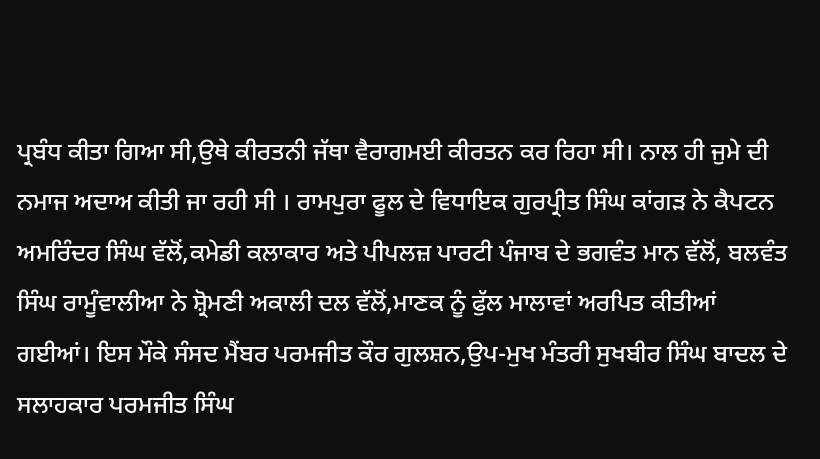ਪ੍ਰਬੰਧ ਕੀਤਾ ਗਿਆ ਸੀ,ਉਥੇ ਕੀਰਤਨੀ ਜੱਥਾ ਵੈਰਾਗਮਈ ਕੀਰਤਨ ਕਰ ਰਿਹਾ ਸੀ। ਨਾਲ ਹੀ ਜੁਮੇ ਦੀ ਨਮਾਜ ਅਦਾਅ ਕੀਤੀ ਜਾ ਰਹੀ ਸੀ । ਰਾਮਪੁਰਾ ਫੂਲ ਦੇ ਵਿਧਾਇਕ ਗੁਰਪ੍ਰੀਤ ਸਿੰਘ ਕਾਂਗੜ ਨੇ ਕੈਪਟਨ ਅਮਰਿੰਦਰ ਸਿੰਘ ਵੱਲੋਂ,ਕਮੇਡੀ ਕਲਾਕਾਰ ਅਤੇ ਪੀਪਲਜ਼ ਪਾਰਟੀ ਪੰਜਾਬ ਦੇ ਭਗਵੰਤ ਮਾਨ ਵੱਲੋਂ, ਬਲਵੰਤ ਸਿੰਘ ਰਾਮੂੰਵਾਲੀਆ ਨੇ ਸ਼੍ਰੋਮਣੀ ਅਕਾਲੀ ਦਲ ਵੱਲੋਂ,ਮਾਣਕ ਨੂੰ ਫੁੱਲ ਮਾਲਾਵਾਂ ਅਰਪਿਤ ਕੀਤੀਆਂ ਗਈਆਂ। ਇਸ ਮੌਕੇ ਸੰਸਦ ਮੈਂਬਰ ਪਰਮਜੀਤ ਕੌਰ ਗੁਲਸ਼ਨ,ਉਪ-ਮੁਖ ਮੰਤਰੀ ਸੁਖਬੀਰ ਸਿੰਘ ਬਾਦਲ ਦੇ ਸਲਾਹਕਾਰ ਪਰਮਜੀਤ ਸਿੰਘ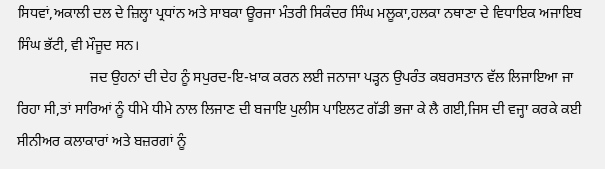ਸਿਧਵਾਂ,ਅਕਾਲੀ ਦਲ ਦੇ ਜ਼ਿਲ੍ਹਾ ਪ੍ਰਧਾਂਨ ਅਤੇ ਸਾਬਕਾ ਊਰਜਾ ਮੰਤਰੀ ਸਿਕੰਦਰ ਸਿੰਘ ਮਲੂਕਾ,ਹਲਕਾ ਨਥਾਣਾ ਦੇ ਵਿਧਾਇਕ ਅਜਾਇਬ ਸਿੰਘ ਭੱਟੀ, ਵੀ ਮੌਜੂਦ ਸਨ।
                    ਜਦ ਉਹਨਾਂ ਦੀ ਦੇਹ ਨੂੰ ਸਪੁਰਦ-ਇ-ਖ਼ਾਕ ਕਰਨ ਲਈ ਜਨਾਜਾ ਪੜ੍ਹਨ ਉਪਰੰਤ ਕਬਰਸਤਾਨ ਵੱਲ ਲਿਜਾਇਆ ਜਾ ਰਿਹਾ ਸੀ,ਤਾਂ ਸਾਰਿਆਂ ਨੂੰ ਧੀਮੇ ਧੀਮੇ ਨਾਲ ਲਿਜਾਣ ਦੀ ਬਜਾਇ ਪੁਲੀਸ ਪਾਇਲਟ ਗੱਡੀ ਭਜਾ ਕੇ ਲੈ ਗਈ,ਜਿਸ ਦੀ ਵਜ੍ਹਾ ਕਰਕੇ ਕਈ ਸੀਨੀਅਰ ਕਲਾਕਾਰਾਂ ਅਤੇ ਬਜ਼ਰਗਾਂ ਨੂੰ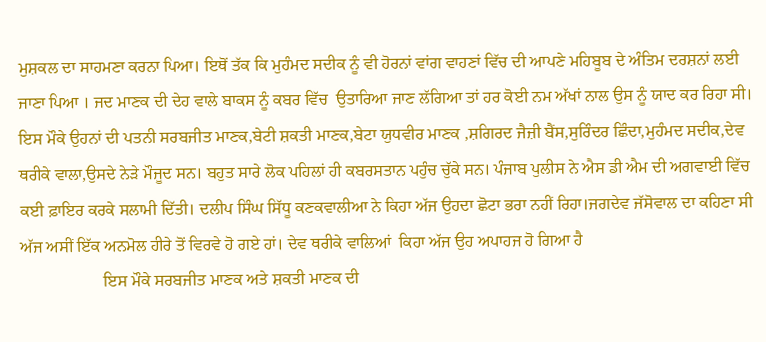ਮੁਸ਼ਕਲ ਦਾ ਸਾਹਮਣਾ ਕਰਨਾ ਪਿਆ। ਇਥੋਂ ਤੱਕ ਕਿ ਮੁਹੰਮਦ ਸਦੀਕ ਨੂੰ ਵੀ ਹੋਰਨਾਂ ਵਾਂਗ ਵਾਹਣਾਂ ਵਿੱਚ ਦੀ ਆਪਣੇ ਮਹਿਬੂਬ ਦੇ ਅੰਤਿਮ ਦਰਸ਼ਨਾਂ ਲਈ ਜਾਣਾ ਪਿਆ । ਜਦ ਮਾਣਕ ਦੀ ਦੇਹ ਵਾਲੇ ਬਾਕਸ ਨੂੰ ਕਬਰ ਵਿੱਚ  ਉਤਾਰਿਆ ਜਾਣ ਲੱਗਿਆ ਤਾਂ ਹਰ ਕੋਈ ਨਮ ਅੱਖਾਂ ਨਾਲ ਉਸ ਨੂੰ ਯਾਦ ਕਰ ਰਿਹਾ ਸੀ। ਇਸ ਮੌਕੇ ਉਹਨਾਂ ਦੀ ਪਤਨੀ ਸਰਬਜੀਤ ਮਾਣਕ,ਬੇਟੀ ਸ਼ਕਤੀ ਮਾਣਕ,ਬੇਟਾ ਯੁਧਵੀਰ ਮਾਣਕ ,ਸ਼ਗਿਰਦ ਜੈਜ਼ੀ ਬੈਂਸ,ਸੁਰਿੰਦਰ ਛਿੰਦਾ,ਮੁਹੰਮਦ ਸਦੀਕ,ਦੇਵ ਥਰੀਕੇ ਵਾਲਾ,ਉਸਦੇ ਨੇੜੇ ਮੌਜੂਦ ਸਨ। ਬਹੁਤ ਸਾਰੇ ਲੋਕ ਪਹਿਲਾਂ ਹੀ ਕਬਰਸਤਾਨ ਪਹੁੰਚ ਚੁੱਕੇ ਸਨ। ਪੰਜਾਬ ਪੁਲੀਸ ਨੇ ਐਸ ਡੀ ਐਮ ਦੀ ਅਗਵਾਈ ਵਿੱਚ ਕਈ ਫ਼ਾਇਰ ਕਰਕੇ ਸਲਾਮੀ ਦਿੱਤੀ। ਦਲੀਪ ਸਿੰਘ ਸਿੱਧੂ ਕਣਕਵਾਲੀਆ ਨੇ ਕਿਹਾ ਅੱਜ ਉਹਦਾ ਛੋਟਾ ਭਰਾ ਨਹੀਂ ਰਿਹਾ।ਜਗਦੇਵ ਜੱਸੋਵਾਲ ਦਾ ਕਹਿਣਾ ਸੀ ਅੱਜ ਅਸੀਂ ਇੱਕ ਅਨਮੋਲ ਹੀਰੇ ਤੋਂ ਵਿਰਵੇ ਹੋ ਗਏ ਹਾਂ। ਦੇਵ ਥਰੀਕੇ ਵਾਲਿਆਂ  ਕਿਹਾ ਅੱਜ ਉਹ ਅਪਾਹਜ ਹੋ ਗਿਆ ਹੈ
                    ਇਸ ਮੌਕੇ ਸਰਬਜੀਤ ਮਾਣਕ ਅਤੇ ਸ਼ਕਤੀ ਮਾਣਕ ਦੀ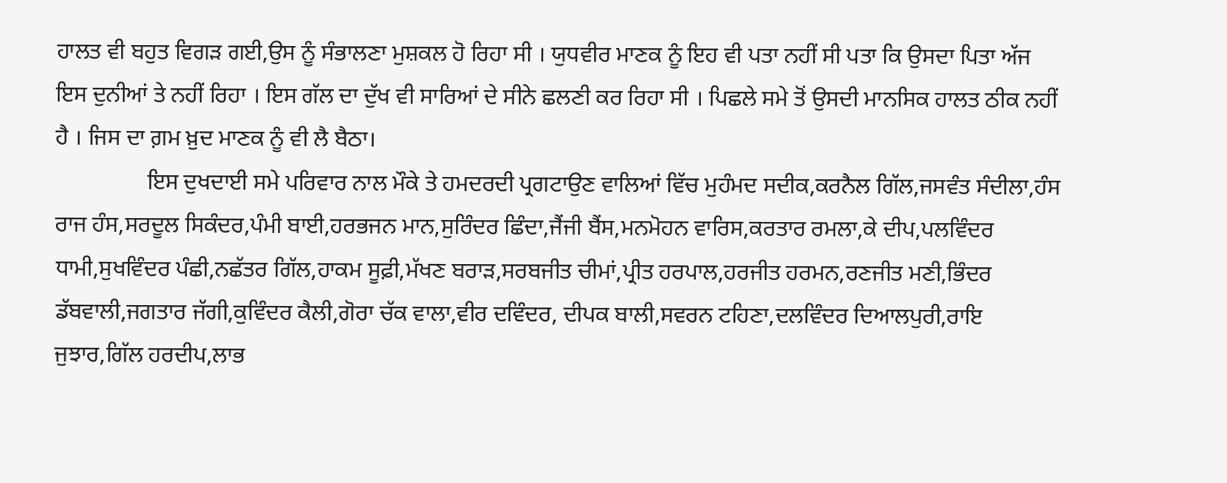ਹਾਲਤ ਵੀ ਬਹੁਤ ਵਿਗੜ ਗਈ,ਉਸ ਨੂੰ ਸੰਭਾਲਣਾ ਮੁਸ਼ਕਲ ਹੋ ਰਿਹਾ ਸੀ । ਯੁਧਵੀਰ ਮਾਣਕ ਨੂੰ ਇਹ ਵੀ ਪਤਾ ਨਹੀਂ ਸੀ ਪਤਾ ਕਿ ਉਸਦਾ ਪਿਤਾ ਅੱਜ ਇਸ ਦੁਨੀਆਂ ਤੇ ਨਹੀਂ ਰਿਹਾ । ਇਸ ਗੱਲ ਦਾ ਦੁੱਖ ਵੀ ਸਾਰਿਆਂ ਦੇ ਸੀਨੇ ਛਲਣੀ ਕਰ ਰਿਹਾ ਸੀ । ਪਿਛਲੇ ਸਮੇ ਤੋਂ ਉਸਦੀ ਮਾਨਸਿਕ ਹਾਲਤ ਠੀਕ ਨਹੀਂ ਹੈ । ਜਿਸ ਦਾ ਗ਼ਮ ਖ਼ੁਦ ਮਾਣਕ ਨੂੰ ਵੀ ਲੈ ਬੈਠਾ।
                ਇਸ ਦੁਖਦਾਈ ਸਮੇ ਪਰਿਵਾਰ ਨਾਲ ਮੌਕੇ ਤੇ ਹਮਦਰਦੀ ਪ੍ਰਗਟਾਉਣ ਵਾਲਿਆਂ ਵਿੱਚ ਮੁਹੰਮਦ ਸਦੀਕ,ਕਰਨੈਲ ਗਿੱਲ,ਜਸਵੰਤ ਸੰਦੀਲਾ,ਹੰਸ ਰਾਜ ਹੰਸ,ਸਰਦੂਲ ਸਿਕੰਦਰ,ਪੰਮੀ ਬਾਈ,ਹਰਭਜਨ ਮਾਨ,ਸੁਰਿੰਦਰ ਛਿੰਦਾ,ਜੈਂਜੀ ਬੈਂਸ,ਮਨਮੋਹਨ ਵਾਰਿਸ,ਕਰਤਾਰ ਰਮਲਾ,ਕੇ ਦੀਪ,ਪਲਵਿੰਦਰ ਧਾਮੀ,ਸੁਖਵਿੰਦਰ ਪੰਛੀ,ਨਛੱਤਰ ਗਿੱਲ,ਹਾਕਮ ਸੂਫ਼ੀ,ਮੱਖਣ ਬਰਾੜ,ਸਰਬਜੀਤ ਚੀਮਾਂ,ਪ੍ਰੀਤ ਹਰਪਾਲ,ਹਰਜੀਤ ਹਰਮਨ,ਰਣਜੀਤ ਮਣੀ,ਭਿੰਦਰ ਡੱਬਵਾਲੀ,ਜਗਤਾਰ ਜੱਗੀ,ਕੁਵਿੰਦਰ ਕੈਲੀ,ਗੋਰਾ ਚੱਕ ਵਾਲਾ,ਵੀਰ ਦਵਿੰਦਰ, ਦੀਪਕ ਬਾਲੀ,ਸਵਰਨ ਟਹਿਣਾ,ਦਲਵਿੰਦਰ ਦਿਆਲਪੁਰੀ,ਰਾਇ ਜੁਝਾਰ,ਗਿੱਲ ਹਰਦੀਪ,ਲਾਭ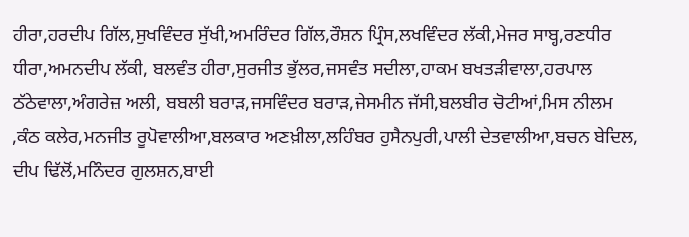ਹੀਰਾ,ਹਰਦੀਪ ਗਿੱਲ,ਸੁਖਵਿੰਦਰ ਸੁੱਖੀ,ਅਮਰਿੰਦਰ ਗਿੱਲ,ਰੌਸ਼ਨ ਪ੍ਰਿੰਸ,ਲਖਵਿੰਦਰ ਲੱਕੀ,ਮੇਜਰ ਸਾਬ੍ਹ,ਰਣਧੀਰ ਧੀਰਾ,ਅਮਨਦੀਪ ਲੱਕੀ, ਬਲਵੰਤ ਹੀਰਾ,ਸੁਰਜੀਤ ਭੁੱਲਰ,ਜਸਵੰਤ ਸਦੀਲਾ,ਹਾਕਮ ਬਖਤੜੀਵਾਲਾ,ਹਰਪਾਲ ਠੱਠੇਵਾਲਾ,ਅੰਗਰੇਜ਼ ਅਲੀ, ਬਬਲੀ ਬਰਾੜ,ਜਸਵਿੰਦਰ ਬਰਾੜ,ਜੇਸਮੀਨ ਜੱਸੀ,ਬਲਬੀਰ ਚੋਟੀਆਂ,ਮਿਸ ਨੀਲਮ ,ਕੰਠ ਕਲੇਰ,ਮਨਜੀਤ ਰੂਪੋਵਾਲੀਆ,ਬਲਕਾਰ ਅਣਖ਼ੀਲਾ,ਲਹਿੰਬਰ ਹੁਸੈਨਪੁਰੀ,ਪਾਲੀ ਦੇਤਵਾਲੀਆ,ਬਚਨ ਬੇਦਿਲ, ਦੀਪ ਢਿੱਲੋਂ,ਮਨਿੰਦਰ ਗੁਲਸ਼ਨ,ਬਾਈ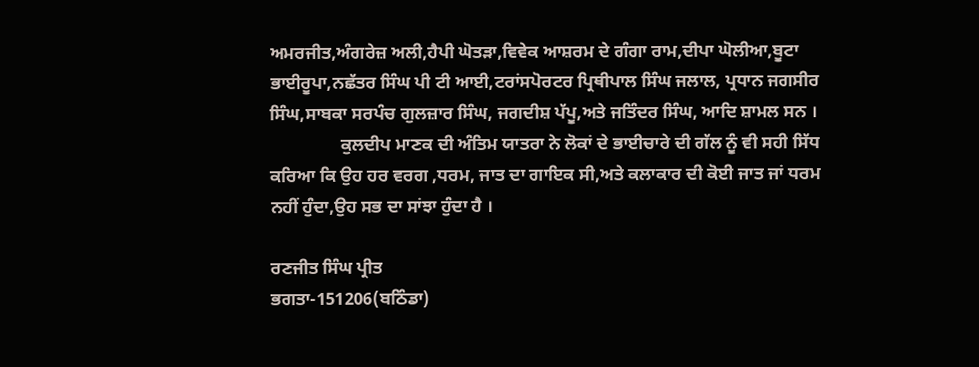ਅਮਰਜੀਤ,ਅੰਗਰੇਜ਼ ਅਲੀ,ਹੈਪੀ ਘੋਤੜਾ,ਵਿਵੇਕ ਆਸ਼ਰਮ ਦੇ ਗੰਗਾ ਰਾਮ,ਦੀਪਾ ਘੋਲੀਆ,ਬੂਟਾ ਭਾਈਰੂਪਾ,ਨਛੱਤਰ ਸਿੰਘ ਪੀ ਟੀ ਆਈ,ਟਰਾਂਸਪੋਰਟਰ ਪ੍ਰਿਥੀਪਾਲ ਸਿੰਘ ਜਲਾਲ, ਪ੍ਰਧਾਨ ਜਗਸੀਰ ਸਿੰਘ,ਸਾਬਕਾ ਸਰਪੰਚ ਗੁਲਜ਼ਾਰ ਸਿੰਘ, ਜਗਦੀਸ਼ ਪੱਪੂ,ਅਤੇ ਜਤਿੰਦਰ ਸਿੰਘ, ਆਦਿ ਸ਼ਾਮਲ ਸਨ ।
                ਕੁਲਦੀਪ ਮਾਣਕ ਦੀ ਅੰਤਿਮ ਯਾਤਰਾ ਨੇ ਲੋਕਾਂ ਦੇ ਭਾਈਚਾਰੇ ਦੀ ਗੱਲ ਨੂੰ ਵੀ ਸਹੀ ਸਿੱਧ ਕਰਿਆ ਕਿ ਉਹ ਹਰ ਵਰਗ ,ਧਰਮ, ਜਾਤ ਦਾ ਗਾਇਕ ਸੀ,ਅਤੇ ਕਲਾਕਾਰ ਦੀ ਕੋਈ ਜਾਤ ਜਾਂ ਧਰਮ ਨਹੀਂ ਹੁੰਦਾ,ਉਹ ਸਭ ਦਾ ਸਾਂਝਾ ਹੁੰਦਾ ਹੈ ।

ਰਣਜੀਤ ਸਿੰਘ ਪ੍ਰੀਤ
ਭਗਤਾ-151206(ਬਠਿੰਡਾ)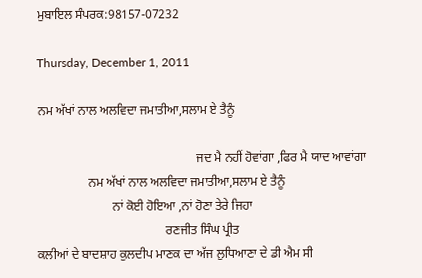ਮੁਬਾਇਲ ਸੰਪਰਕ:98157-07232

Thursday, December 1, 2011

ਨਮ ਅੱਖਾਂ ਨਾਲ ਅਲਵਿਦਾ ਜਮਾਤੀਆ,ਸਲਾਮ ਏ ਤੈਨੂੰ

                                                   ਜਦ ਮੈ ਨਹੀਂ ਹੋਵਾਂਗਾ ,ਫਿਰ ਮੈ ਯਾਦ ਆਵਾਂਗਾ
                ਨਮ ਅੱਖਾਂ ਨਾਲ ਅਲਵਿਦਾ ਜਮਾਤੀਆ,ਸਲਾਮ ਏ ਤੈਨੂੰ
                        ਨਾਂ ਕੋਈ ਹੋਇਆ ,ਨਾਂ ਹੋਣਾ ਤੇਰੇ ਜਿਹਾ
                                         ਰਣਜੀਤ ਸਿੰਘ ਪ੍ਰੀਤ
ਕਲੀਆਂ ਦੇ ਬਾਦਸ਼ਾਹ ਕੁਲਦੀਪ ਮਾਣਕ ਦਾ ਅੱਜ ਲੁਧਿਆਣਾ ਦੇ ਡੀ ਐਮ ਸੀ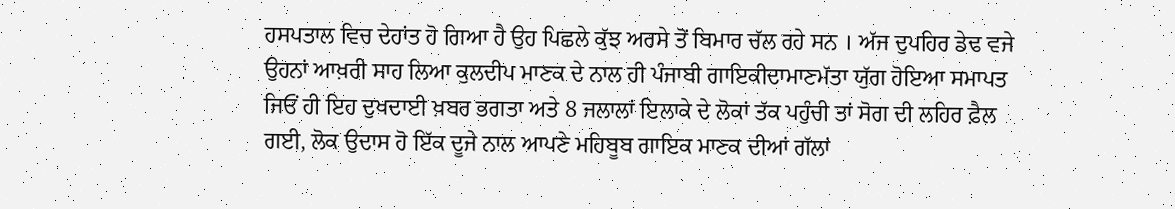ਹਸਪਤਾਲ ਵਿਚ ਦੇਹਾਂਤ ਹੋ ਗਿਆ ਹੈ ਉਹ ਪਿਛਲੇ ਕੁੱਝ ਅਰਸੇ ਤੋਂ ਬਿਮਾਰ ਚੱਲ ਰਹੇ ਸਨ । ਅੱਜ ਦੁਪਹਿਰ ਡੇਢ ਵਜੇ ਉਹਨਾਂ ਆਖ਼ਰੀ ਸਾਹ ਲਿਆ ਕੁਲਦੀਪ ਮਾਣਕ ਦੇ ਨਾਲ ਹੀ ਪੰਜਾਬੀ ਗਾਇਕੀਦਾਮਾਣਮੱਤਾ ਯੁੱਗ ਹੋਇਆ ਸਮਾਪਤ ਜਿਓਂ ਹੀ ਇਹ ਦੁਖਦਾਈ ਖ਼ਬਰ ਭਗਤਾ ਅਤੇ 8 ਜਲਾਲਾਂ ਇਲਾਕੇ ਦੇ ਲੋਕਾਂ ਤੱਕ ਪਹੁੰਚੀ ਤਾਂ ਸੋਗ ਦੀ ਲਹਿਰ ਫ਼ੈਲ ਗਈ, ਲੋਕ ਉਦਾਸ ਹੋ ਇੱਕ ਦੂਜੇ ਨਾਲ ਆਪਣੇ ਮਹਿਬੂਬ ਗਾਇਕ ਮਾਣਕ ਦੀਆਂ ਗੱਲਾਂ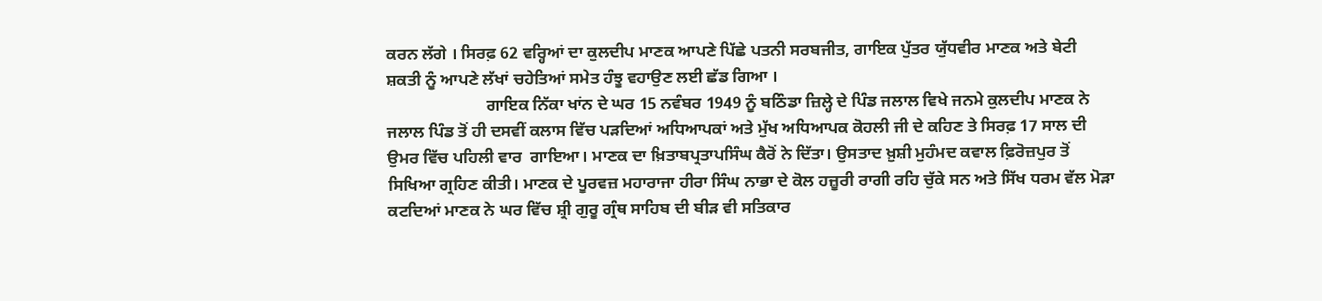ਕਰਨ ਲੱਗੇ । ਸਿਰਫ਼ 62 ਵਰ੍ਹਿਆਂ ਦਾ ਕੁਲਦੀਪ ਮਾਣਕ ਆਪਣੇ ਪਿੱਛੇ ਪਤਨੀ ਸਰਬਜੀਤ, ਗਾਇਕ ਪੁੱਤਰ ਯੁੱਧਵੀਰ ਮਾਣਕ ਅਤੇ ਬੇਟੀ ਸ਼ਕਤੀ ਨੂੰ ਆਪਣੇ ਲੱਖਾਂ ਚਹੇਤਿਆਂ ਸਮੇਤ ਹੰਝੂ ਵਹਾਉਣ ਲਈ ਛੱਡ ਗਿਆ ।
                        ਗਾਇਕ ਨਿੱਕਾ ਖਾਂਨ ਦੇ ਘਰ 15 ਨਵੰਬਰ 1949 ਨੂੰ ਬਠਿੰਡਾ ਜ਼ਿਲ੍ਹੇ ਦੇ ਪਿੰਡ ਜਲਾਲ ਵਿਖੇ ਜਨਮੇ ਕੁਲਦੀਪ ਮਾਣਕ ਨੇ ਜਲਾਲ ਪਿੰਡ ਤੋਂ ਹੀ ਦਸਵੀਂ ਕਲਾਸ ਵਿੱਚ ਪੜਦਿਆਂ ਅਧਿਆਪਕਾਂ ਅਤੇ ਮੁੱਖ ਅਧਿਆਪਕ ਕੋਹਲੀ ਜੀ ਦੇ ਕਹਿਣ ਤੇ ਸਿਰਫ਼ 17 ਸਾਲ ਦੀ ਉਮਰ ਵਿੱਚ ਪਹਿਲੀ ਵਾਰ  ਗਾਇਆ। ਮਾਣਕ ਦਾ ਖ਼ਿਤਾਬਪ੍ਰਤਾਪਸਿੰਘ ਕੈਰੋਂ ਨੇ ਦਿੱਤਾ। ਉਸਤਾਦ ਖ਼ੁਸ਼ੀ ਮੁਹੰਮਦ ਕਵਾਲ ਫ਼ਿਰੋਜ਼ਪੁਰ ਤੋਂ ਸਿਖਿਆ ਗ੍ਰਹਿਣ ਕੀਤੀ। ਮਾਣਕ ਦੇ ਪੂਰਵਜ਼ ਮਹਾਰਾਜਾ ਹੀਰਾ ਸਿੰਘ ਨਾਭਾ ਦੇ ਕੋਲ ਹਜ਼ੂਰੀ ਰਾਗੀ ਰਹਿ ਚੁੱਕੇ ਸਨ ਅਤੇ ਸਿੱਖ ਧਰਮ ਵੱਲ ਮੋੜਾ ਕਟਦਿਆਂ ਮਾਣਕ ਨੇ ਘਰ ਵਿੱਚ ਸ਼੍ਰੀ ਗੁਰੂ ਗ੍ਰੰਥ ਸਾਹਿਬ ਦੀ ਬੀੜ ਵੀ ਸਤਿਕਾਰ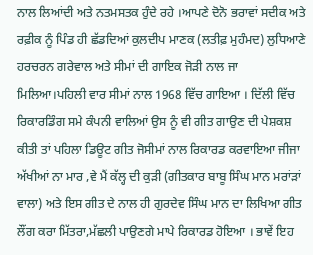ਨਾਲ ਲਿਆਂਦੀ ਅਤੇ ਨਤਮਸਤਕ ਹੁੰਦੇ ਰਹੇ ।ਆਪਣੇ ਦੋਨੋ ਭਰਾਵਾਂ ਸਦੀਕ ਅਤੇ ਰਫ਼ੀਕ ਨੂੰ ਪਿੰਡ ਹੀ ਛੱਡਦਿਆਂ ਕੁਲਦੀਪ ਮਾਣਕ (ਲਤੀਫ਼ ਮੁਹੰਮਦ) ਲੁਧਿਆਣੇ ਹਰਚਰਨ ਗਰੇਵਾਲ ਅਤੇ ਸੀਮਾਂ ਦੀ ਗਾਇਕ ਜੋੜੀ ਨਾਲ ਜਾ ਮਿਲਿਆ।ਪਹਿਲੀ ਵਾਰ ਸੀਮਾਂ ਨਾਲ 1968 ਵਿੱਚ ਗਾਇਆ । ਦਿੱਲੀ ਵਿੱਚ ਰਿਕਾਰਡਿੰਗ ਸਮੇ ਕੰਪਨੀ ਵਾਲਿਆਂ ਉਸ ਨੂੰ ਵੀ ਗੀਤ ਗਾਉਣ ਦੀ ਪੇਸ਼ਕਸ਼ ਕੀਤੀ ਤਾਂ ਪਹਿਲਾ ਡਿਊਟ ਗੀਤ ਜੋਸੀਮਾਂ ਨਾਲ ਰਿਕਾਰਡ ਕਰਵਾਇਆ ਜੀਜਾ ਅੱਖੀਆਂ ਨਾ ਮਾਰ ,ਵੇ ਮੈਂ ਕੱਲ੍ਹ ਦੀ ਕੁੜੀ (ਗੀਤਕਾਰ ਬਾਬੂ ਸਿੰਘ ਮਾਨ ਮਰਾਂੜਾਂ ਵਾਲਾ) ਅਤੇ ਇਸ ਗੀਤ ਦੇ ਨਾਲ ਹੀ ਗੁਰਦੇਵ ਸਿੰਘ ਮਾਨ ਦਾ ਲਿਖਿਆ ਗੀਤ ਲੌਂਗ ਕਰਾ ਮਿੱਤਰਾ,ਮੱਛਲੀ ਪਾਉਣਗੇ ਮਾਪੇ ਰਿਕਾਰਡ ਹੋਇਆ । ਭਾਵੇਂ ਇਹ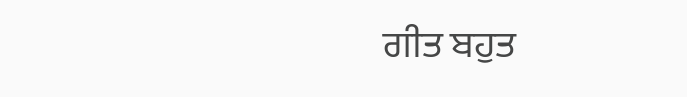ਗੀਤ ਬਹੁਤ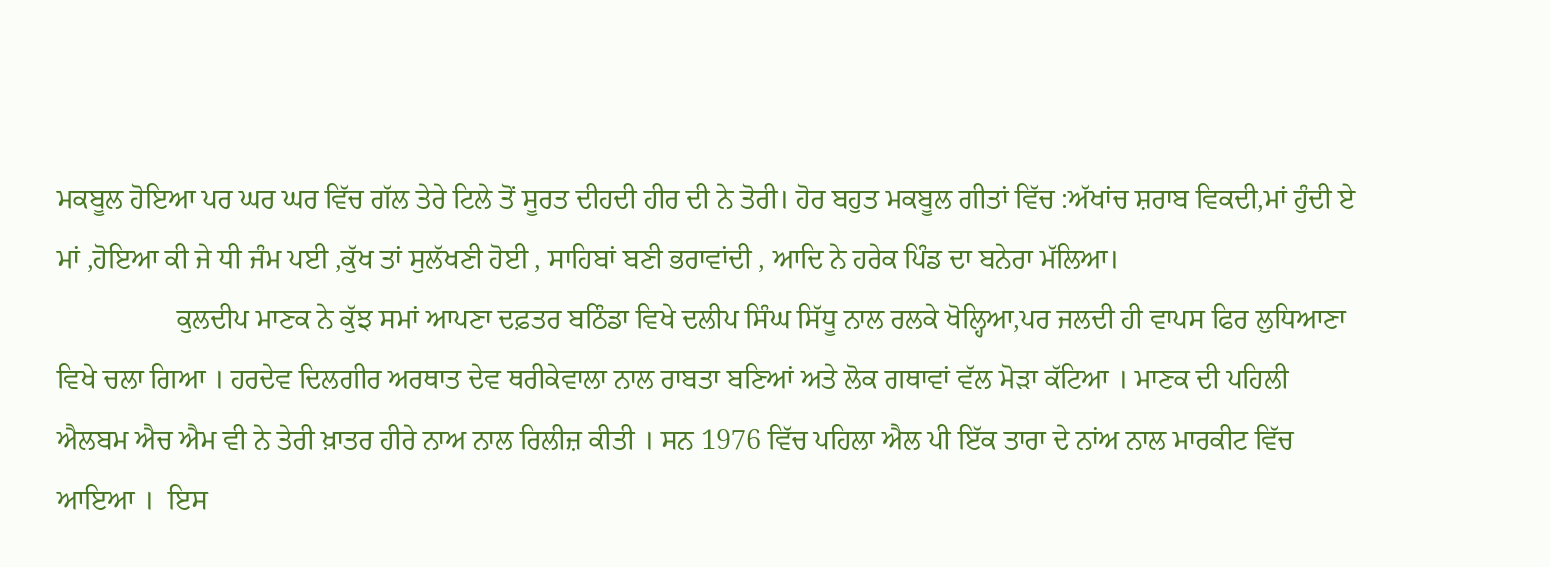ਮਕਬੂਲ ਹੋਇਆ ਪਰ ਘਰ ਘਰ ਵਿੱਚ ਗੱਲ ਤੇਰੇ ਟਿਲੇ ਤੋਂ ਸੂਰਤ ਦੀਹਦੀ ਹੀਰ ਦੀ ਨੇ ਤੋਰੀ। ਹੋਰ ਬਹੁਤ ਮਕਬੂਲ ਗੀਤਾਂ ਵਿੱਚ :ਅੱਖਾਂਚ ਸ਼ਰਾਬ ਵਿਕਦੀ,ਮਾਂ ਹੁੰਦੀ ਏ ਮਾਂ ,ਹੋਇਆ ਕੀ ਜੇ ਧੀ ਜੰਮ ਪਈ ,ਕੁੱਖ ਤਾਂ ਸੁਲੱਖਣੀ ਹੋਈ , ਸਾਹਿਬਾਂ ਬਣੀ ਭਰਾਵਾਂਦੀ , ਆਦਿ ਨੇ ਹਰੇਕ ਪਿੰਡ ਦਾ ਬਨੇਰਾ ਮੱਲਿਆ।
                 ਕੁਲਦੀਪ ਮਾਣਕ ਨੇ ਕੁੱਝ ਸਮਾਂ ਆਪਣਾ ਦਫ਼ਤਰ ਬਠਿੰਡਾ ਵਿਖੇ ਦਲੀਪ ਸਿੰਘ ਸਿੱਧੂ ਨਾਲ ਰਲਕੇ ਖੋਲ੍ਹਿਆ,ਪਰ ਜਲਦੀ ਹੀ ਵਾਪਸ ਫਿਰ ਲੁਧਿਆਣਾ ਵਿਖੇ ਚਲਾ ਗਿਆ । ਹਰਦੇਵ ਦਿਲਗੀਰ ਅਰਥਾਤ ਦੇਵ ਥਰੀਕੇਵਾਲਾ ਨਾਲ ਰਾਬਤਾ ਬਣਿਆਂ ਅਤੇ ਲੋਕ ਗਥਾਵਾਂ ਵੱਲ ਮੋੜਾ ਕੱਟਿਆ । ਮਾਣਕ ਦੀ ਪਹਿਲੀ ਐਲਬਮ ਐਚ ਐਮ ਵੀ ਨੇ ਤੇਰੀ ਖ਼ਾਤਰ ਹੀਰੇ ਨਾਅ ਨਾਲ ਰਿਲੀਜ਼ ਕੀਤੀ । ਸਨ 1976 ਵਿੱਚ ਪਹਿਲਾ ਐਲ ਪੀ ਇੱਕ ਤਾਰਾ ਦੇ ਨਾਂਅ ਨਾਲ ਮਾਰਕੀਟ ਵਿੱਚ ਆਇਆ ।  ਇਸ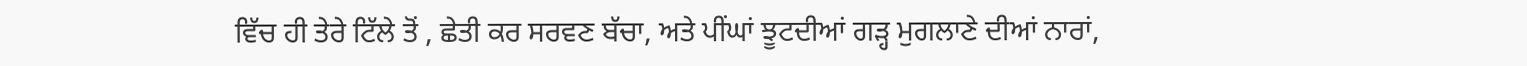ਵਿੱਚ ਹੀ ਤੇਰੇ ਟਿੱਲੇ ਤੋਂ , ਛੇਤੀ ਕਰ ਸਰਵਣ ਬੱਚਾ, ਅਤੇ ਪੀਂਘਾਂ ਝੂਟਦੀਆਂ ਗੜ੍ਹ ਮੁਗਲਾਣੇ ਦੀਆਂ ਨਾਰਾਂ,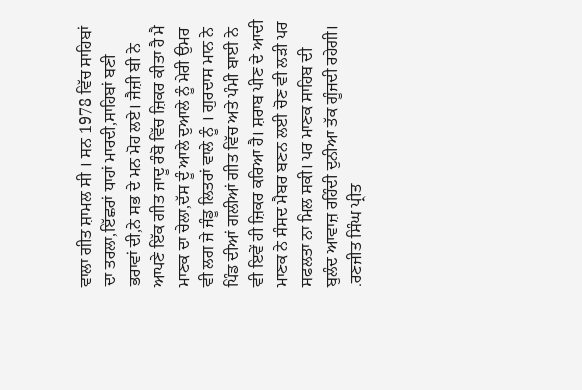ਵਾਲਾ ਗੀਤ ਸ਼ਾਮਲ ਸੀ । ਸਨ 1978 ਵਿੱਚ ਸਾਹਿਬਾਂ ਦਾ ਤਰਲਾ,ਇੱਛਰਾਂ ਧਾਹਾਂ ਮਾਰਦੀ,ਸਾਹਿਬਾਂ ਬਣੀ ਭਰਾਵਾਂ ਦੀ,ਨੇ ਸਭ ਦੇ ਮਨ ਮੋਹ ਲਏ। ਜੈਜ਼ੀ ਬੀ ਨੇ ਆਪਣੇ ਇੱਕ ਗੀਤ ਜਾਦੂ ਰੰਬੋ ਵਿੱਚ ਜ਼ਿਕਰ ਕੀਤਾ ਹੈ ਮੈ ਮਾਣਕ ਦਾ ਚੇਲਾ,ਦੱਸ ਦੂੰ ਆਲੇ ਦੁਆਲੇ ਨੂੰ ਮੇਰੀ ਉਮਰ ਵੀ ਲਗ ਜੇ ਜੰਡੂ ਲਿਤਰਾਂ ਵਾਲੇ ਨੂੰ । ਗੁਰਦਾਸ ਮਾਨ ਨੇ ਪਿੰਡ ਦੀਆਂ ਗਲੀਆਂ ਗੀਤ ਵਿੱਚ ਅਤੇ ਪੰਮੀ ਬਾਈ ਨੇ ਵੀ ਇਵੇਂ ਹੀ ਜ਼ਿਕਰ ਕਰਿਆ ਹੈ। ਸ਼ਰਾਬ ਪੀਣ ਦੇ ਆਦੀ ਮਾਣਕ ਨੇ ਸੰਸਦ ਮੈਬਰ ਬਣਨ ਲਈ ਚੋਣ ਵੀ ਲੜੀ ਪਰ ਸਫਲਤਾ ਨਾ ਮਿਲ ਸਕੀ। ਪਰ ਮਾਣਕ ਸਾਹਿਬ ਦੀ ਬੁਲੰਦ ਆਵਾਜ਼ ਰਹਿੰਦੀ ਦੁਨੀਆ ਤੱਕ ਗੂੰਜਦੀ ਰਹੇਗੀ।
.ਰਣਜੀਤ ਸਿੰਘ ਪ੍ਰੀਤ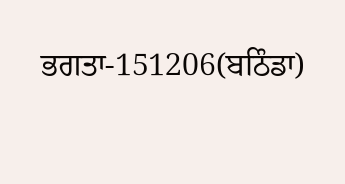ਭਗਤਾ-151206(ਬਠਿੰਡਾ)